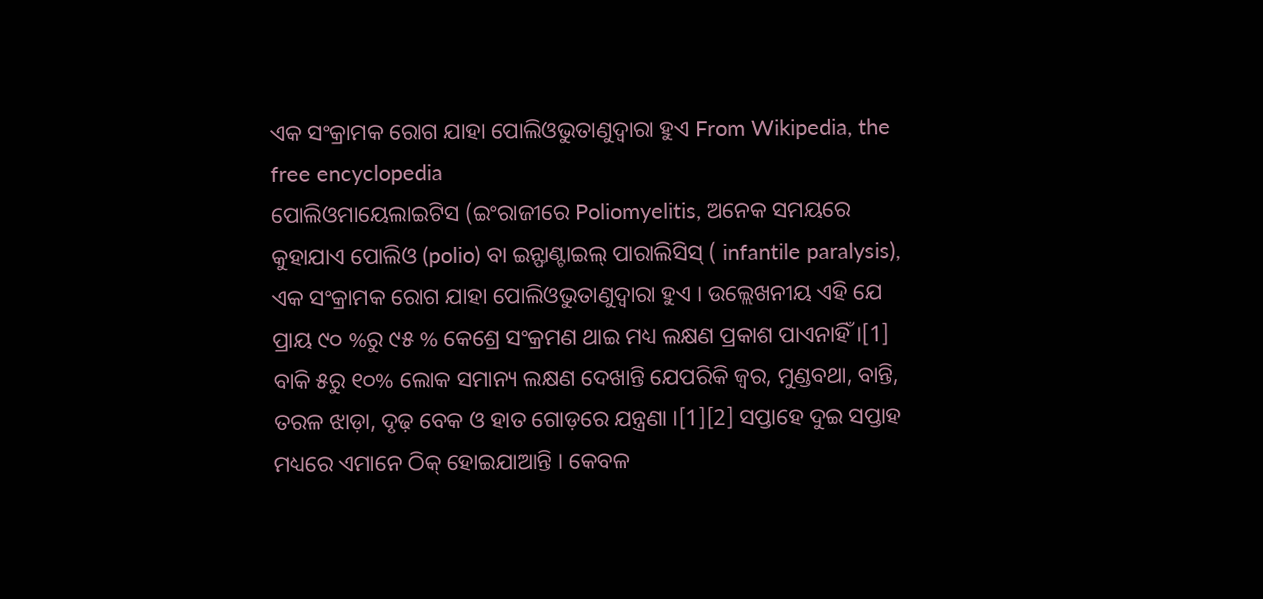ଏକ ସଂକ୍ରାମକ ରୋଗ ଯାହା ପୋଲିଓଭୁତାଣୁଦ୍ୱାରା ହୁଏ From Wikipedia, the free encyclopedia
ପୋଲିଓମାୟେଲାଇଟିସ (ଇଂରାଜୀରେ Poliomyelitis, ଅନେକ ସମୟରେ କୁହାଯାଏ ପୋଲିଓ (polio) ବା ଇନ୍ଫାଣ୍ଟାଇଲ୍ ପାରାଲିସିସ୍ ( infantile paralysis), ଏକ ସଂକ୍ରାମକ ରୋଗ ଯାହା ପୋଲିଓଭୁତାଣୁଦ୍ୱାରା ହୁଏ । ଉଲ୍ଲେଖନୀୟ ଏହି ଯେ ପ୍ରାୟ ୯୦ %ରୁ ୯୫ % କେଶ୍ରେ ସଂକ୍ରମଣ ଥାଇ ମଧ୍ୟ ଲକ୍ଷଣ ପ୍ରକାଶ ପାଏନାହିଁ ।[1] ବାକି ୫ରୁ ୧୦% ଲୋକ ସମାନ୍ୟ ଲକ୍ଷଣ ଦେଖାନ୍ତି ଯେପରିକି ଜ୍ୱର, ମୁଣ୍ଡବଥା, ବାନ୍ତି, ତରଳ ଝାଡ଼ା, ଦୃଢ଼ ବେକ ଓ ହାତ ଗୋଡ଼ରେ ଯନ୍ତ୍ରଣା ।[1][2] ସପ୍ତାହେ ଦୁଇ ସପ୍ତାହ ମଧ୍ୟରେ ଏମାନେ ଠିକ୍ ହୋଇଯାଆନ୍ତି । କେବଳ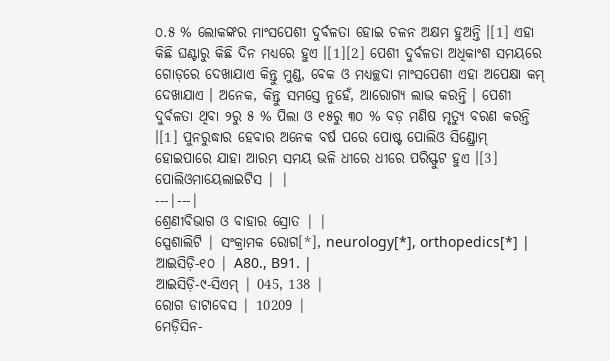୦.୫ % ଲୋକଙ୍କର ମାଂସପେଶୀ ଦୁର୍ବଳତା ହୋଇ ଚଳନ ଅକ୍ଷମ ହୁଅନ୍ତି ।[1] ଏହା କିଛି ଘଣ୍ଟାରୁ କିଛି ଦିନ ମଧ୍ୟରେ ହୁଏ ।[1][2] ପେଶୀ ଦୁର୍ବଳତା ଅଧିକାଂଶ ସମୟରେ ଗୋଡ଼ରେ ଦେଖାଯାଏ କିନ୍ତୁ ମୁଣ୍ଡ, ବେକ ଓ ମଧ୍ୟଚ୍ଛଦା ମାଂସପେଶୀ ଏହା ଅପେକ୍ଷା କମ୍ ଦେଖାଯାଏ । ଅନେକ, କିନ୍ତୁ ସମସ୍ତେ ନୁହେଁ, ଆରୋଗ୍ୟ ଲାଭ କରନ୍ତି । ପେଶୀ ଦୁର୍ବଳତା ଥିବା ୨ରୁ ୫ % ପିଲା ଓ ୧୫ରୁ ୩୦ % ବଡ଼ ମଣିଷ ମୃତ୍ୟୁ ବରଣ କରନ୍ତି ।[1] ପୁନରୁଦ୍ଧାର ହେବାର ଅନେକ ବର୍ଷ ପରେ ପୋଷ୍ଟ ପୋଲିଓ ସିଣ୍ଡ୍ରୋମ୍ ହୋଇପାରେ ଯାହା ଆରମ୍ଭ ସମୟ ଭଳି ଧୀରେ ଧୀରେ ପରିସ୍ଫୁଟ ହୁଏ ।[3]
ପୋଲିଓମାୟେଲାଇଟିସ | |
---|---|
ଶ୍ରେଣୀବିଭାଗ ଓ ବାହାର ସ୍ରୋତ | |
ସ୍ପେଶାଲିଟି | ସଂକ୍ରାମକ ରୋଗ[*], neurology[*], orthopedics[*] |
ଆଇସିଡ଼ି-୧୦ | A80., B91. |
ଆଇସିଡ଼ି-୯-ସିଏମ୍ | 045, 138 |
ରୋଗ ଡାଟାବେସ | 10209 |
ମେଡ଼ିସିନ-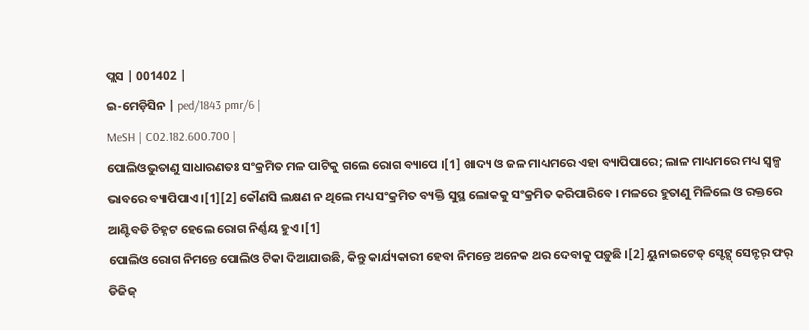ପ୍ଲସ | 001402 |
ଇ-ମେଡ଼ିସିନ | ped/1843 pmr/6 |
MeSH | C02.182.600.700 |
ପୋଲିଓଭୁତାଣୁ ସାଧାରଣତଃ ସଂକ୍ରମିତ ମଳ ପାଟିକୁ ଗଲେ ରୋଗ ବ୍ୟାପେ ।[1] ଖାଦ୍ୟ ଓ ଜଳ ମାଧ୍ୟମରେ ଏହା ବ୍ୟାପିପାରେ; ଲାଳ ମାଧ୍ୟମରେ ମଧ୍ୟ ସ୍ୱଳ୍ପ ଭାବରେ ବ୍ୟାପିପାଏ ।[1][2] କୌଣସି ଲକ୍ଷଣ ନ ଥିଲେ ମଧ୍ୟ ସଂକ୍ରମିତ ବ୍ୟକ୍ତି ସୁସ୍ଥ ଲୋକକୁ ସଂକ୍ରମିତ କରିପାରିବେ । ମଳରେ ହୁତାଣୁ ମିଳିଲେ ଓ ରକ୍ତରେ ଆଣ୍ଟିବଡି ଚିହ୍ନଟ ହେଲେ ରୋଗ ନିର୍ଣ୍ଣୟ ହୁଏ ।[1]
ପୋଲିଓ ରୋଗ ନିମନ୍ତେ ପୋଲିଓ ଟିକା ଦିଆଯାଉଛି, କିନ୍ତୁ କାର୍ଯ୍ୟକାରୀ ହେବା ନିମନ୍ତେ ଅନେକ ଥର ଦେବାକୁ ପଡ଼ୁଛି ।[2] ୟୁନାଇଟେଡ୍ ସ୍ଟେଟ୍ସ୍ ସେନ୍ଟର୍ ଫର୍ ଡିଜିଜ୍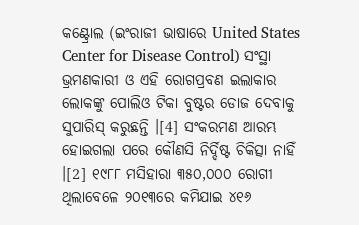କଣ୍ଟ୍ରୋଲ (ଇଂରାଜୀ ଭାଷାରେ United States Center for Disease Control) ସଂସ୍ଥା ଭ୍ରମଣକାରୀ ଓ ଏହି ରୋଗପ୍ରବଣ ଇଲାକାର ଲୋକଙ୍କୁ ପୋଲିଓ ଟିକା ବୁଷ୍ଟର ଡୋଜ ଦେବାକୁ ସୁପାରିସ୍ କରୁଛନ୍ତି ।[4] ସଂକରମଣ ଆରମ୍ଭ ହୋଇଗଲା ପରେ କୌଣସି ନିର୍ଦ୍ଦିଷ୍ଟ ଚିକିତ୍ସା ନାହିଁ ।[2] ୧୯୮୮ ମସିହାରା ୩୫୦,୦୦୦ ରୋଗୀ ଥିଲାବେଳେ ୨୦୧୩ରେ କମିଯାଇ ୪୧୬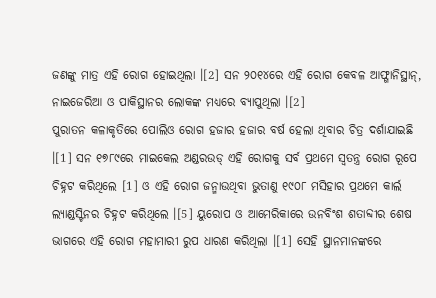ଜଣଙ୍କୁ ମାତ୍ର ଏହି ରୋଗ ହୋଇଥିଲା ।[2] ସନ ୨୦୧୪ରେ ଏହି ରୋଗ କେବଳ ଆଫ୍ଗାନିସ୍ଥାନ୍, ନାଇଜେରିଆ ଓ ପାକିସ୍ଥାନର ଲୋକଙ୍କ ମଧ୍ୟରେ ବ୍ୟାପୁଥିଲା ।[2]
ପୁରାତନ କଳାକୃତିରେ ପୋଲିଓ ରୋଗ ହଜାର ହଜାର ବର୍ଷ ହେଲା ଥିବାର ଚିତ୍ର ଦର୍ଶାଯାଇଛି ।[1] ସନ ୧୭୮୯ରେ ମାଇକେଲ ଅଣ୍ଡରଉଡ୍ ଏହି ରୋଗକୁ ସର୍ବ ପ୍ରଥମେ ସ୍ୱତନ୍ତ୍ର ରୋଗ ରୂପେ ଚିହ୍ନଟ କରିଥିଲେ [1] ଓ ଏହି ରୋଗ ଜନ୍ମାଉଥିବା ଭୁତାଣୁ ୧୯୦୮ ମସିହାର ପ୍ରଥମେ କାର୍ଲ ଲ୍ୟାଣ୍ଡସ୍ଟିନର ଚିହ୍ନଟ କରିଥିଲେ ।[5] ୟୁରୋପ ଓ ଆମେରିକାରେ ଉନବିଂଶ ଶତାବ୍ଦୀର ଶେଷ ଭାଗରେ ଏହି ରୋଗ ମହାମାରୀ ରୁପ ଧାରଣ କରିଥିଲା ।[1] ସେହି ସ୍ଥାନମାନଙ୍କରେ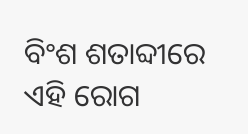ବିଂଶ ଶତାବ୍ଦୀରେ ଏହି ରୋଗ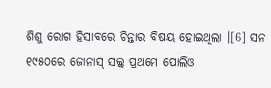ଶିଶୁ ରୋଗ ହିସାବରେ ଚିନ୍ତାର ବିଷୟ ହୋଇଥିଲା ।[6] ସନ ୧୯୫୦ରେ ଜୋନାସ୍ ସଲ୍କ୍ ପ୍ରଥମେ ପୋଲିଓ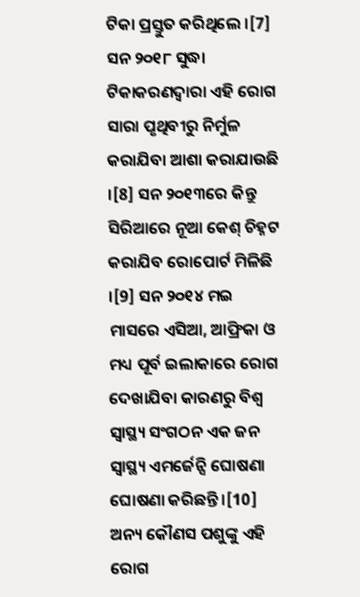ଟିକା ପ୍ରସ୍ତୁତ କରିଥିଲେ ।[7] ସନ ୨୦୧୮ ସୁଦ୍ଧା ଟିକାକରଣଦ୍ୱାରା ଏହି ରୋଗ ସାରା ପୃଥିବୀରୁ ନିର୍ମୁଳ କରାଯିବା ଆଶା କରାଯାଉଛି ।[8] ସନ ୨୦୧୩ରେ କିନ୍ତୁ ସିରିଆରେ ନୂଆ କେଶ୍ ଚିହ୍ନଟ କରାଯିବ ରୋପୋର୍ଟ ମିଳିଛି ।[9] ସନ ୨୦୧୪ ମଇ ମାସରେ ଏସିଆ, ଆଫ୍ରିକା ଓ ମଧ୍ୟ ପୂର୍ବ ଇଲାକାରେ ରୋଗ ଦେଖାଯିବା କାରଣରୁ ବିଶ୍ୱ ସ୍ୱାସ୍ଥ୍ୟ ସଂଗଠନ ଏକ ଜନ ସ୍ୱାସ୍ଥ୍ୟ ଏମର୍ଜେନ୍ସି ଘୋଷଣା ଘୋଷଣା କରିଛନ୍ତି ।[10] ଅନ୍ୟ କୌଣସ ପଶୁଙ୍କୁ ଏହି ରୋଗ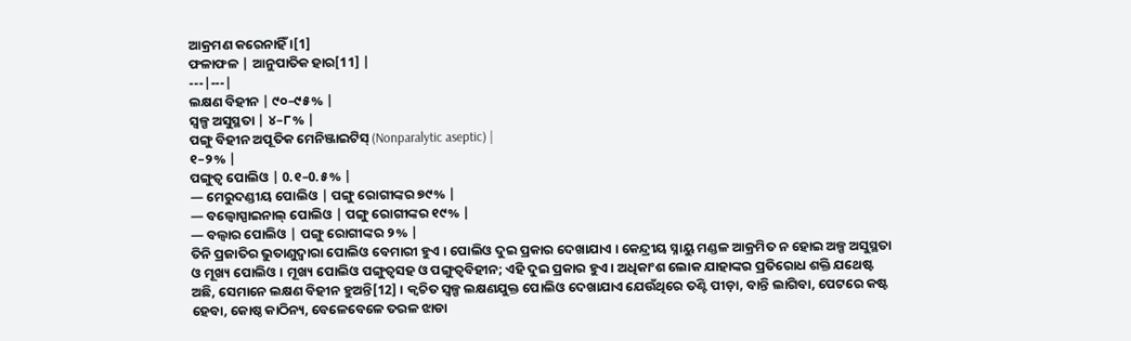ଆକ୍ରମଣ କରେନାହିଁ ।[1]
ଫଳାଫଳ | ଆନୁପାତିକ ହାର[11] |
---|---|
ଲକ୍ଷଣ ବିହୀନ | ୯୦–୯୫% |
ସ୍ୱଳ୍ପ ଅସୁସ୍ଥତା | ୪–୮% |
ପଙ୍ଗୁ ବିହୀନ ଅପୂତିକ ମେନିଞ୍ଜାଇଟିସ୍ (Nonparalytic aseptic) |
୧–୨% |
ପଙ୍ଗୁତ୍ୱ ପୋଲିଓ | 0.୧–0.୫% |
— ମେରୁଦଣ୍ଡୀୟ ପୋଲିଓ | ପଙ୍ଗୁ ରୋଗୀଙ୍କର ୭୯% |
— ବଲ୍ବୋସ୍ପାଇନାଲ୍ ପୋଲିଓ | ପଙ୍ଗୁ ରୋଗୀଙ୍କର ୧୯% |
— ବଲ୍ବାର ପୋଲିଓ | ପଙ୍ଗୁ ରୋଗୀଙ୍କର ୨% |
ତିନି ପ୍ରଜାତିର ଭୁତାଣୁଦ୍ୱାରା ପୋଲିଓ ବେମାରୀ ହୁଏ । ପୋଲିଓ ଦୁଇ ପ୍ରକାର ଦେଖାଯାଏ । କେନ୍ଦ୍ରୀୟ ସ୍ନାୟୁ ମଣ୍ଡଳ ଆକ୍ରମିତ ନ ହୋଇ ଅଳ୍ପ ଅସୁସ୍ଥତା ଓ ମୂଖ୍ୟ ପୋଲିଓ । ମୂଖ୍ୟ ପୋଲିଓ ପଙ୍ଗୁତ୍ୱସହ ଓ ପଙ୍ଗୁତ୍ୱବିହୀନ; ଏହି ଦୁଇ ପ୍ରକାର ହୁଏ । ଅଧିକାଂଶ ଲୋକ ଯାହାଙ୍କର ପ୍ରତିରୋଧ ଶକ୍ତି ଯଥେଷ୍ଟ ଅଛି, ସେମାନେ ଲକ୍ଷଣ ବିହୀନ ହୁଅନ୍ତି[12] । କ୍ୱଚିତ ସ୍ୱଳ୍ପ ଲକ୍ଷଣଯୁକ୍ତ ପୋଲିଓ ଦେଖାଯାଏ ଯେଉଁଥିରେ ତଣ୍ଟି ପୀଡ଼ା, ବାନ୍ତି ଲାଗିବା, ପେଟରେ କଷ୍ଟ ହେବା, କୋଷ୍ଠ କାଠିନ୍ୟ, ବେଳେବେଳେ ତରଳ ଝାଡା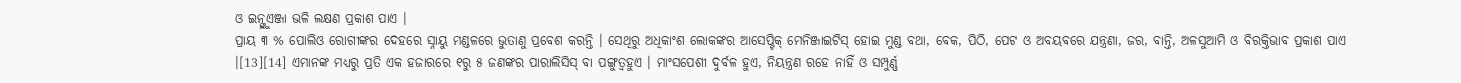ଓ ଇନ୍ଫ୍ଲୁଏଞ୍ଜା ଭଳି ଲକ୍ଷଣ ପ୍ରକାଶ ପାଏ ।
ପ୍ରାୟ ୩ % ପୋଲିଓ ରୋଗୀଙ୍କର ଦେହରେ ସ୍ନାୟୁ ମଣ୍ଡଳରେ ଭୁତାଣୁ ପ୍ରବେଶ କରନ୍ତି । ସେଥିରୁ ଅଧିକାଂଶ ଲୋକଙ୍କର ଆସେପ୍ଟିକ୍ ମେନିଞ୍ଜାଇଟିସ୍ ହୋଇ ମୁଣ୍ଡ ବଥା, ବେକ, ପିଠି, ପେଟ ଓ ଅବୟବରେ ଯନ୍ତ୍ରଣା, ଜର, ବାନ୍ତି, ଅଳସୁଆମି ଓ ବିରକ୍ତିଭାବ ପ୍ରକାଶ ପାଏ ।[13][14] ଏମାନଙ୍କ ମଧ୍ୟରୁ ପ୍ରତି ଏକ ହଜାରରେ ୧ରୁ ୫ ଜଣଙ୍କର ପାରାଲିସିସ୍ ବା ପଙ୍ଗୁତ୍ୱହୁଏ । ମାଂସପେଶୀ ଦୁର୍ବଳ ହୁଏ, ନିୟନ୍ତ୍ରଣ ରହେ ନାହିଁ ଓ ସମ୍ପୁର୍ଣ୍ଣ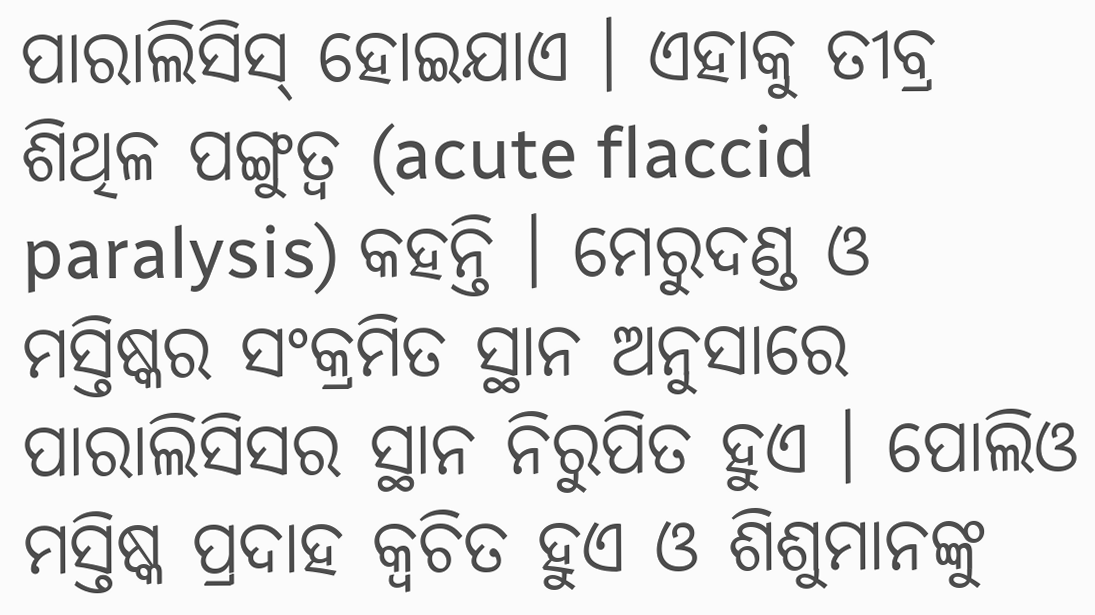ପାରାଲିସିସ୍ ହୋଇଯାଏ । ଏହାକୁ ତୀବ୍ର ଶିଥିଳ ପଙ୍ଗୁତ୍ୱ (acute flaccid paralysis) କହନ୍ତି । ମେରୁଦଣ୍ଡ ଓ ମସ୍ତିଷ୍କର ସଂକ୍ରମିତ ସ୍ଥାନ ଅନୁସାରେ ପାରାଲିସିସର ସ୍ଥାନ ନିରୁପିତ ହୁଏ । ପୋଲିଓ ମସ୍ତିଷ୍କ ପ୍ରଦାହ କ୍ୱଚିତ ହୁଏ ଓ ଶିଶୁମାନଙ୍କୁ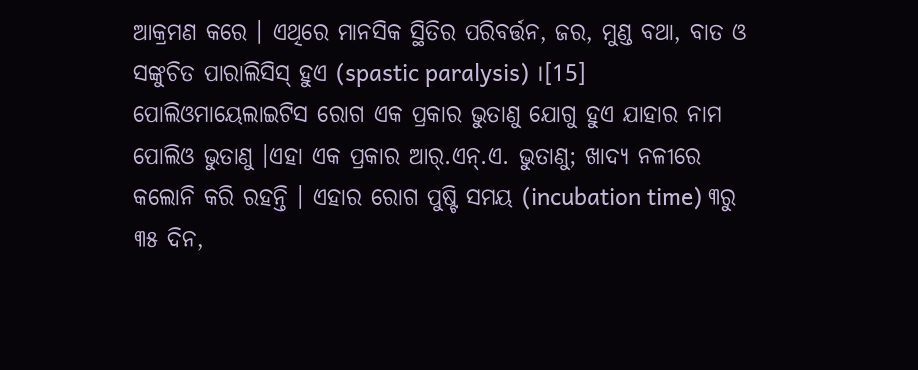ଆକ୍ରମଣ କରେ । ଏଥିରେ ମାନସିକ ସ୍ଥିତିର ପରିବର୍ତ୍ତନ, ଜର, ମୁଣ୍ଡ ବଥା, ବାତ ଓ ସଙ୍କୁଚିତ ପାରାଲିସିସ୍ ହୁଏ (spastic paralysis) ।[15]
ପୋଲିଓମାୟେଲାଇଟିସ ରୋଗ ଏକ ପ୍ରକାର ଭୁତାଣୁ ଯୋଗୁ ହୁଏ ଯାହାର ନାମ ପୋଲିଓ ଭୁତାଣୁ ।ଏହା ଏକ ପ୍ରକାର ଆର୍.ଏନ୍.ଏ. ଭୁତାଣୁ; ଖାଦ୍ୟ ନଳୀରେ କଲୋନି କରି ରହନ୍ତି । ଏହାର ରୋଗ ପୁଷ୍ଟି ସମୟ (incubation time) ୩ରୁ ୩୫ ଦିନ,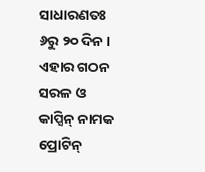ସାଧାରଣତଃ ୬ରୁ ୨୦ ଦିନ । ଏହାର ଗଠନ ସରଳ ଓ କାପ୍ସିନ୍ ନାମକ ପ୍ରୋଟିନ୍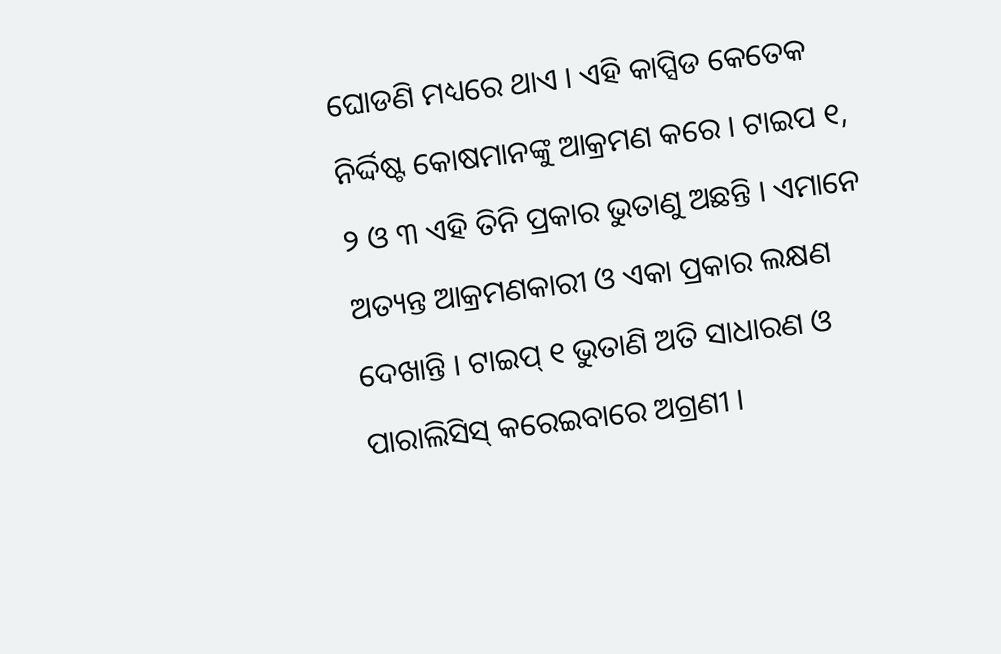ଘୋଡଣି ମଧ୍ୟରେ ଥାଏ । ଏହି କାପ୍ସିଡ କେତେକ ନିର୍ଦ୍ଦିଷ୍ଟ କୋଷମାନଙ୍କୁ ଆକ୍ରମଣ କରେ । ଟାଇପ ୧, ୨ ଓ ୩ ଏହି ତିନି ପ୍ରକାର ଭୁତାଣୁ ଅଛନ୍ତି । ଏମାନେ ଅତ୍ୟନ୍ତ ଆକ୍ରମଣକାରୀ ଓ ଏକା ପ୍ରକାର ଲକ୍ଷଣ ଦେଖାନ୍ତି । ଟାଇପ୍ ୧ ଭୁତାଣି ଅତି ସାଧାରଣ ଓ ପାରାଲିସିସ୍ କରେଇବାରେ ଅଗ୍ରଣୀ ।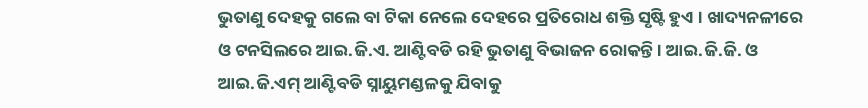ଭୁତାଣୁ ଦେହକୁ ଗଲେ ବା ଟିକା ନେଲେ ଦେହରେ ପ୍ରତିରୋଧ ଶକ୍ତି ସୃଷ୍ଟି ହୁଏ । ଖାଦ୍ୟନଳୀରେ ଓ ଟନସିଲରେ ଆଇ.ଜି.ଏ. ଆଣ୍ଟିବଡି ରହି ଭୁତାଣୁ ବିଭାଜନ ରୋକନ୍ତି । ଆଇ.ଜି.ଜି. ଓ ଆଇ.ଜି.ଏମ୍ ଆଣ୍ଟିବଡି ସ୍ନାୟୁମଣ୍ଡଳକୁ ଯିବାକୁ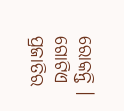ରୋକନ୍ତି । ଗୋଟିଏ ପ୍ରଜାତିର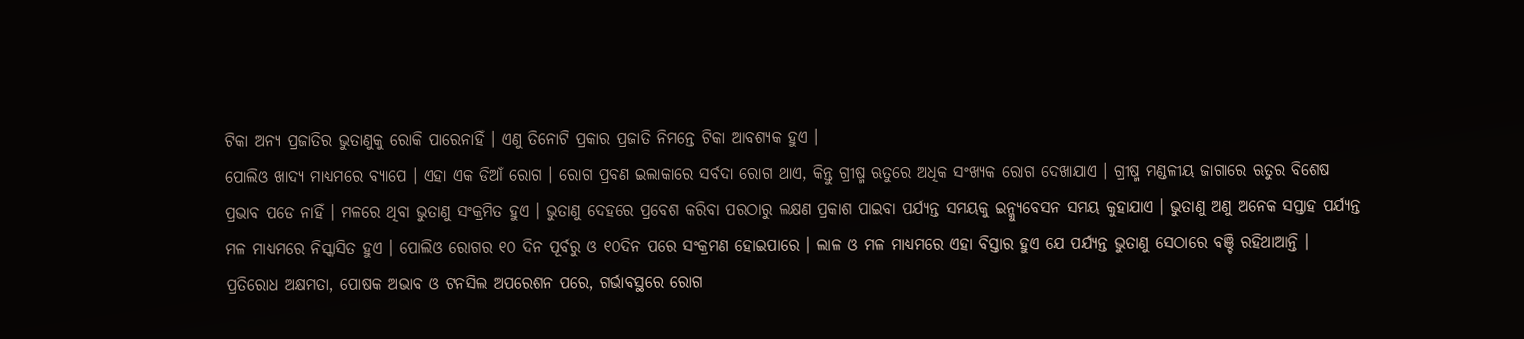ଟିକା ଅନ୍ୟ ପ୍ରଜାତିର ଭୁତାଣୁକୁ ରୋକି ପାରେନାହିଁ । ଏଣୁ ତିନୋଟି ପ୍ରକାର ପ୍ରଜାତି ନିମନ୍ତେ ଟିକା ଆବଶ୍ୟକ ହୁଏ ।
ପୋଲିଓ ଖାଦ୍ୟ ମାଧ୍ୟମରେ ବ୍ୟାପେ । ଏହା ଏକ ଡିଆଁ ରୋଗ । ରୋଗ ପ୍ରବଣ ଇଲାକାରେ ସର୍ବଦା ରୋଗ ଥାଏ, କିନ୍ତୁ ଗ୍ରୀଷ୍ମ ଋତୁରେ ଅଧିକ ସଂଖ୍ୟକ ରୋଗ ଦେଖାଯାଏ । ଗ୍ରୀଷ୍ମ ମଣ୍ଡଳୀୟ ଜାଗାରେ ଋତୁର ବିଶେଷ ପ୍ରଭାବ ପଡେ ନାହିଁ । ମଳରେ ଥିବା ଭୁତାଣୁ ସଂକ୍ରମିତ ହୁଏ । ଭୁତାଣୁ ଦେହରେ ପ୍ରବେଶ କରିବା ପରଠାରୁ ଲକ୍ଷଣ ପ୍ରକାଶ ପାଇବା ପର୍ଯ୍ୟନ୍ତ ସମୟକୁ ଇନ୍କ୍ୟୁବେସନ ସମୟ କୁହାଯାଏ । ଭୁତାଣୁ ଅଣୁ ଅନେକ ସପ୍ତାହ ପର୍ଯ୍ୟନ୍ତ ମଳ ମାଧ୍ୟମରେ ନିସ୍କାସିତ ହୁଏ । ପୋଲିଓ ରୋଗର ୧୦ ଦିନ ପୂର୍ବରୁ ଓ ୧୦ଦିନ ପରେ ସଂକ୍ରମଣ ହୋଇପାରେ । ଲାଳ ଓ ମଳ ମାଧ୍ୟମରେ ଏହା ବିସ୍ତାର ହୁଏ ଯେ ପର୍ଯ୍ୟନ୍ତ ଭୁତାଣୁ ସେଠାରେ ବଞ୍ଚି ରହିଥାଆନ୍ତି ।
ପ୍ରତିରୋଧ ଅକ୍ଷମତା, ପୋଷକ ଅଭାବ ଓ ଟନସିଲ ଅପରେଶନ ପରେ, ଗର୍ଭାବସ୍ଥରେ ରୋଗ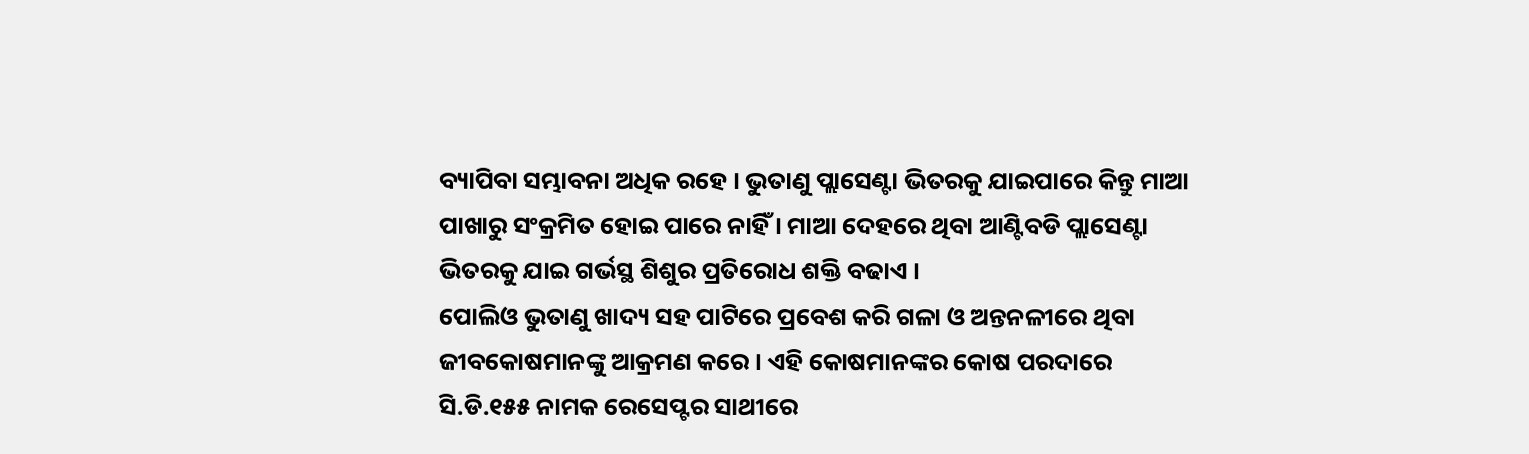ବ୍ୟାପିବା ସମ୍ଭାବନା ଅଧିକ ରହେ । ଭୁତାଣୁ ପ୍ଲାସେଣ୍ଟା ଭିତରକୁ ଯାଇପାରେ କିନ୍ତୁ ମାଆ ପାଖାରୁ ସଂକ୍ରମିତ ହୋଇ ପାରେ ନାହିଁ । ମାଆ ଦେହରେ ଥିବା ଆଣ୍ଟିବଡି ପ୍ଲାସେଣ୍ଟା ଭିତରକୁ ଯାଇ ଗର୍ଭସ୍ଥ ଶିଶୁର ପ୍ରତିରୋଧ ଶକ୍ତି ବଢାଏ ।
ପୋଲିଓ ଭୁତାଣୁ ଖାଦ୍ୟ ସହ ପାଟିରେ ପ୍ରବେଶ କରି ଗଳା ଓ ଅନ୍ତନଳୀରେ ଥିବା ଜୀବକୋଷମାନଙ୍କୁ ଆକ୍ରମଣ କରେ । ଏହି କୋଷମାନଙ୍କର କୋଷ ପରଦାରେ ସି.ଡି.୧୫୫ ନାମକ ରେସେପ୍ଟର ସାଥୀରେ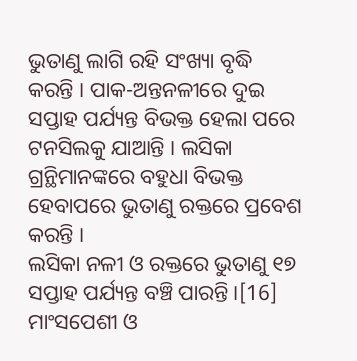ଭୁତାଣୁ ଲାଗି ରହି ସଂଖ୍ୟା ବୃଦ୍ଧି କରନ୍ତି । ପାକ-ଅନ୍ତନଳୀରେ ଦୁଇ ସପ୍ତାହ ପର୍ଯ୍ୟନ୍ତ ବିଭକ୍ତ ହେଲା ପରେ ଟନସିଲକୁ ଯାଆନ୍ତି । ଲସିକା ଗ୍ରନ୍ଥିମାନଙ୍କରେ ବହୁଧା ବିଭକ୍ତ ହେବାପରେ ଭୁତାଣୁ ରକ୍ତରେ ପ୍ରବେଶ କରନ୍ତି ।
ଲସିକା ନଳୀ ଓ ରକ୍ତରେ ଭୁତାଣୁ ୧୭ ସପ୍ତାହ ପର୍ଯ୍ୟନ୍ତ ବଞ୍ଚି ପାରନ୍ତି ।[16] ମାଂସପେଶୀ ଓ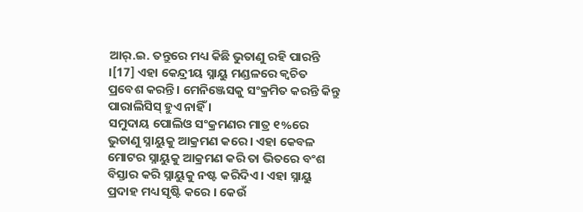ଆର୍.ଇ. ତନ୍ତୁରେ ମଧ୍ୟ କିଛି ଭୁତାଣୁ ରହି ପାରନ୍ତି ।[17] ଏହା କେନ୍ଦ୍ରୀୟ ସ୍ନାୟୁ ମଣ୍ଡଳରେ କ୍ୱଚିତ ପ୍ରବେଶ କରନ୍ତି । ମେନିଞ୍ଜେସକୁ ସଂକ୍ରମିତ କରନ୍ତି କିନ୍ତୁ ପାରାଲିସିସ୍ ହୁଏ ନାହିଁ ।
ସମୁଦାୟ ପୋଲିଓ ସଂକ୍ରମଣର ମାତ୍ର ୧%ରେ ଭୁତାଣୁ ସ୍ନାୟୁକୁ ଆକ୍ରମଣ କରେ । ଏହା କେବଳ ମୋଟର ସ୍ନାୟୁକୁ ଆକ୍ରମଣ କରି ତା ଭିତରେ ବଂଶ ବିସ୍ତାର କରି ସ୍ନାୟୁକୁ ନଷ୍ଟ କରିଦିଏ । ଏହା ସ୍ନାୟୁ ପ୍ରଦାହ ମଧ୍ୟ ସୃଷ୍ଟି କରେ । କେଉଁ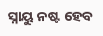ସ୍ନାୟୁ ନଷ୍ଟ ହେବ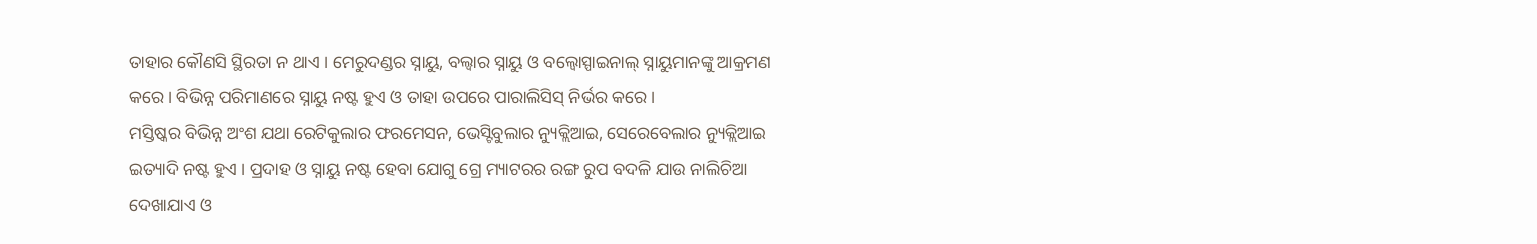ତାହାର କୌଣସି ସ୍ଥିରତା ନ ଥାଏ । ମେରୁଦଣ୍ଡର ସ୍ନାୟୁ, ବଲ୍ବାର ସ୍ନାୟୁ ଓ ବଲ୍ବୋସ୍ପାଇନାଲ୍ ସ୍ନାୟୁମାନଙ୍କୁ ଆକ୍ରମଣ କରେ । ବିଭିନ୍ନ ପରିମାଣରେ ସ୍ନାୟୁ ନଷ୍ଟ ହୁଏ ଓ ତାହା ଉପରେ ପାରାଲିସିସ୍ ନିର୍ଭର କରେ ।
ମସ୍ତିଷ୍କର ବିଭିନ୍ନ ଅଂଶ ଯଥା ରେଟିକୁଲାର ଫରମେସନ, ଭେସ୍ଟିବୁଲାର ନ୍ୟୁକ୍ଲିଆଇ, ସେରେବେଲାର ନ୍ୟୁକ୍ଲିଆଇ ଇତ୍ୟାଦି ନଷ୍ଟ ହୁଏ । ପ୍ରଦାହ ଓ ସ୍ନାୟୁ ନଷ୍ଟ ହେବା ଯୋଗୁ ଗ୍ରେ ମ୍ୟାଟରର ରଙ୍ଗ ରୁପ ବଦଳି ଯାଉ ନାଲିଚିଆ ଦେଖାଯାଏ ଓ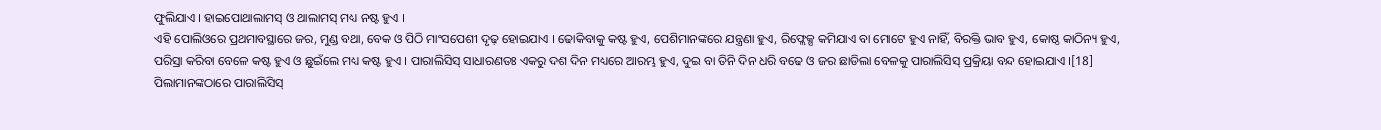ଫୁଲିଯାଏ । ହାଇପୋଥାଲାମସ୍ ଓ ଥାଲାମସ୍ ମଧ୍ୟ ନଷ୍ଟ ହୁଏ ।
ଏହି ପୋଲିଓରେ ପ୍ରଥମାବସ୍ଥାରେ ଜର, ମୁଣ୍ଡ ବଥା, ବେକ ଓ ପିଠି ମାଂସପେଶୀ ଦୃଢ଼ ହୋଇଯାଏ । ଢୋକିବାକୁ କଷ୍ଟ ହୁଏ, ପେଶିମାନଙ୍କରେ ଯନ୍ତ୍ରଣା ହୁଏ, ରିଫ୍ଲେକ୍ସ କମିଯାଏ ବା ମୋଟେ ହୁଏ ନାହିଁ, ବିରକ୍ତି ଭାବ ହୁଏ, କୋଷ୍ଠ କାଠିନ୍ୟ ହୁଏ, ପରିସ୍ରା କରିବା ବେଳେ କଷ୍ଟ ହୁଏ ଓ ଛୁଇଁଲେ ମଧ୍ୟ କଷ୍ଟ ହୁଏ । ପାରାଲିସିସ୍ ସାଧାରଣତଃ ଏକରୁ ଦଶ ଦିନ ମଧ୍ୟରେ ଆରମ୍ଭ ହୁଏ, ଦୁଇ ବା ତିନି ଦିନ ଧରି ବଢେ ଓ ଜର ଛାଡିଲା ବେଳକୁ ପାରାଲିସିସ୍ ପ୍ରକ୍ରିୟା ବନ୍ଦ ହୋଇଯାଏ ।[18]
ପିଲାମାନଙ୍କଠାରେ ପାରାଲିସିସ୍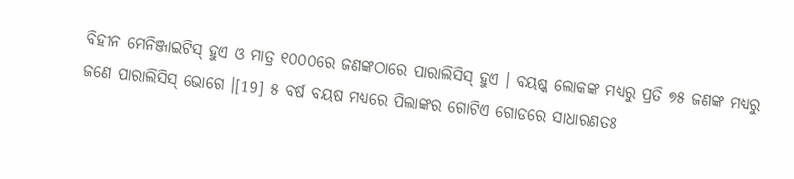ବିହୀନ ମେନିଞ୍ଜାଇଟିସ୍ ହୁଏ ଓ ମାତ୍ର ୧୦୦୦ରେ ଜଣଙ୍କଠାରେ ପାରାଲିସିସ୍ ହୁଏ । ବୟଷ୍କ ଲୋକଙ୍କ ମଧ୍ୟରୁ ପ୍ରତି ୭୫ ଜଣଙ୍କ ମଧ୍ୟରୁ ଜଣେ ପାରାଲିସିସ୍ ଭୋଗେ ।[19] ୫ ବର୍ଷ ବୟଷ ମଧ୍ୟରେ ପିଲାଙ୍କର ଗୋଟିଏ ଗୋଡରେ ସାଧାରଣତଃ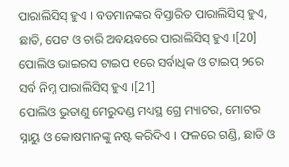ପାରାଲିସିସ୍ ହୁଏ । ବଡମାନଙ୍କର ବିସ୍ତାରିତ ପାରାଲିସିସ୍ ହୁଏ, ଛାତି, ପେଟ ଓ ଚାରି ଅବୟବରେ ପାରାଲିସିସ୍ ହୁଏ ।[20] ପୋଲିଓ ଭାଇରସ ଟାଇପ ୧ରେ ସର୍ବାଧିକ ଓ ଟାଇପ୍ ୨ରେ ସର୍ବ ନିମ୍ନ ପାରାଲିସିସ୍ ହୁଏ ।[21]
ପୋଲିଓ ଭୁତାଣୁ ମେରୁଦଣ୍ଡ ମଧ୍ୟସ୍ଥ ଗ୍ରେ ମ୍ୟାଟର, ମୋଟର ସ୍ନାୟୁ ଓ କୋଷମାନଙ୍କୁ ନଷ୍ଟ କରିଦିଏ । ଫଳରେ ଗଣ୍ଡି, ଛାତି ଓ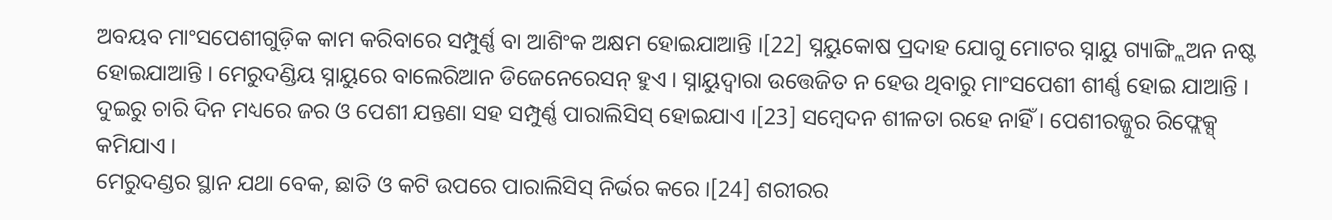ଅବୟବ ମାଂସପେଶୀଗୁଡ଼ିକ କାମ କରିବାରେ ସମ୍ପୁର୍ଣ୍ଣ ବା ଆଶିଂକ ଅକ୍ଷମ ହୋଇଯାଆନ୍ତି ।[22] ସ୍ନୟୁକୋଷ ପ୍ରଦାହ ଯୋଗୁ ମୋଟର ସ୍ନାୟୁ ଗ୍ୟାଙ୍ଗ୍ଲିଅନ ନଷ୍ଟ ହୋଇଯାଆନ୍ତି । ମେରୁଦଣ୍ଡିୟ ସ୍ନାୟୁରେ ବାଲେରିଆନ ଡିଜେନେରେସନ୍ ହୁଏ । ସ୍ନାୟୁଦ୍ୱାରା ଉତ୍ତେଜିତ ନ ହେଉ ଥିବାରୁ ମାଂସପେଶୀ ଶୀର୍ଣ୍ଣ ହୋଇ ଯାଆନ୍ତି । ଦୁଇରୁ ଚାରି ଦିନ ମଧ୍ୟରେ ଜର ଓ ପେଶୀ ଯନ୍ତଣା ସହ ସମ୍ପୁର୍ଣ୍ଣ ପାରାଲିସିସ୍ ହୋଇଯାଏ ।[23] ସମ୍ବେଦନ ଶୀଳତା ରହେ ନାହିଁ । ପେଶୀରଜ୍ଜୁର ରିଫ୍ଲେକ୍ସ୍ କମିଯାଏ ।
ମେରୁଦଣ୍ଡର ସ୍ଥାନ ଯଥା ବେକ, ଛାତି ଓ କଟି ଉପରେ ପାରାଲିସିସ୍ ନିର୍ଭର କରେ ।[24] ଶରୀରର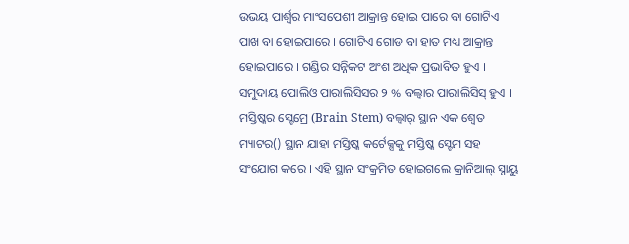ଉଭୟ ପାର୍ଶ୍ୱର ମାଂସପେଶୀ ଆକ୍ରାନ୍ତ ହୋଇ ପାରେ ବା ଗୋଟିଏ ପାଖ ବା ହୋଇପାରେ । ଗୋଟିଏ ଗୋଡ ବା ହାତ ମଧ୍ୟ ଆକ୍ରାନ୍ତ ହୋଇପାରେ । ଗଣ୍ଡିର ସନ୍ନିକଟ ଅଂଶ ଅଧିକ ପ୍ରଭାବିତ ହୁଏ ।
ସମୁଦାୟ ପୋଲିଓ ପାରାଲିସିସର ୨ % ବଲ୍ବାର ପାରାଲିସିସ୍ ହୁଏ । ମସ୍ତିଷ୍କର ସ୍ଟେମ୍ରେ (Brain Stem) ବଲ୍ବାର୍ ସ୍ଥାନ ଏକ ଶ୍ୱେତ ମ୍ୟାଟର() ସ୍ଥାନ ଯାହା ମସ୍ତିଷ୍କ କର୍ଟେକ୍ସକୁ ମସ୍ତିଷ୍କ ସ୍ଟେମ ସହ ସଂଯୋଗ କରେ । ଏହି ସ୍ଥାନ ସଂକ୍ରମିତ ହୋଇଗଲେ କ୍ରାନିଆଲ୍ ସ୍ନାୟୁ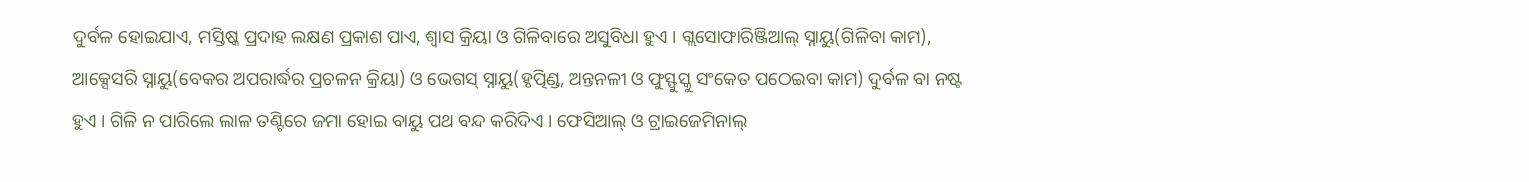ଦୁର୍ବଳ ହୋଇଯାଏ, ମସ୍ତିଷ୍କ ପ୍ରଦାହ ଲକ୍ଷଣ ପ୍ରକାଶ ପାଏ, ଶ୍ୱାସ କ୍ରିୟା ଓ ଗିଳିବାରେ ଅସୁବିଧା ହୁଏ । ଗ୍ଲସୋଫାରିଞ୍ଜିଆଲ୍ ସ୍ନାୟୁ(ଗିଳିବା କାମ), ଆକ୍ସେସରି ସ୍ନାୟୁ(ବେକର ଅପରାର୍ଦ୍ଧର ପ୍ରଚଳନ କ୍ରିୟା) ଓ ଭେଗସ୍ ସ୍ନାୟୁ(ହୃତ୍ପିଣ୍ଡ, ଅନ୍ତନଳୀ ଓ ଫୁସ୍ଫୁସ୍କୁ ସଂକେତ ପଠେଇବା କାମ) ଦୁର୍ବଳ ବା ନଷ୍ଟ ହୁଏ । ଗିଳି ନ ପାରିଲେ ଲାଳ ତଣ୍ଟିରେ ଜମା ହୋଇ ବାୟୁ ପଥ ବନ୍ଦ କରିଦିଏ । ଫେସିଆଲ୍ ଓ ଟ୍ରାଇଜେମିନାଲ୍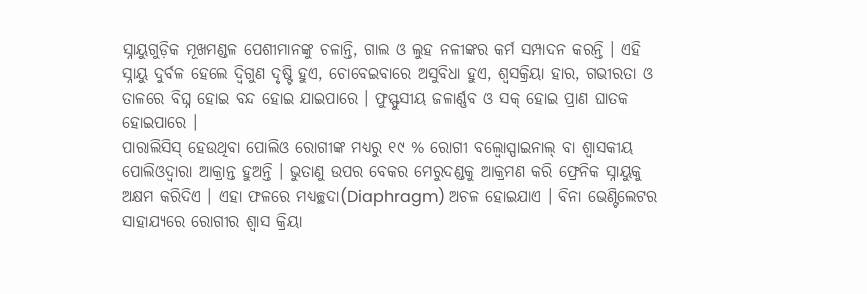ସ୍ନାୟୁଗୁଡ଼ିକ ମୂଖମଣ୍ଡଳ ପେଶୀମାନଙ୍କୁ ଚଳାନ୍ତି, ଗାଲ ଓ ଲୁହ ନଳୀଙ୍କର କର୍ମ ସମ୍ପାଦନ କରନ୍ତି । ଏହି ସ୍ନାୟୁ ଦୁର୍ବଳ ହେଲେ ଦ୍ୱିଗୁଣ ଦୃଷ୍ଟି ହୁଏ, ଚୋବେଇବାରେ ଅସୁବିଧା ହୁଏ, ଶ୍ୱସକ୍ରିୟା ହାର, ଗଭୀରତା ଓ ତାଳରେ ବିଘ୍ନ ହୋଇ ବନ୍ଦ ହୋଇ ଯାଇପାରେ । ଫୁସ୍ଫୁସୀୟ ଜଳାର୍ଣ୍ଣବ ଓ ସକ୍ ହୋଇ ପ୍ରାଣ ଘାତକ ହୋଇପାରେ ।
ପାରାଲିସିସ୍ ହେଉଥିବା ପୋଲିଓ ରୋଗୀଙ୍କ ମଧ୍ୟରୁ ୧୯ % ରୋଗୀ ବଲ୍ବୋସ୍ପାଇନାଲ୍ ବା ଶ୍ୱାସକୀୟ ପୋଲିଓଦ୍ୱାରା ଆକ୍ରାନ୍ତ ହୁଅନ୍ତି । ଭୁତାଣୁ ଉପର ବେକର ମେରୁଦଣ୍ଡକୁ ଆକ୍ରମଣ କରି ଫ୍ରେନିକ ସ୍ନାୟୁକୁ ଅକ୍ଷମ କରିଦିଏ । ଏହା ଫଳରେ ମଧ୍ୟଚ୍ଛଦା(Diaphragm) ଅଚଳ ହୋଇଯାଏ । ବିନା ଭେଣ୍ଟିଲେଟର ସାହାଯ୍ୟରେ ରୋଗୀର ଶ୍ୱାସ କ୍ରିୟା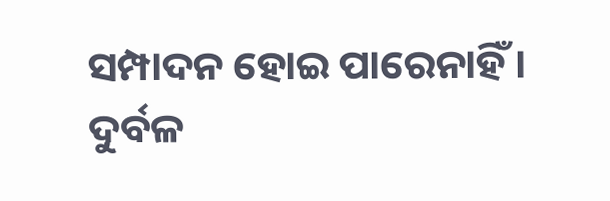ସମ୍ପାଦନ ହୋଇ ପାରେନାହିଁ । ଦୁର୍ବଳ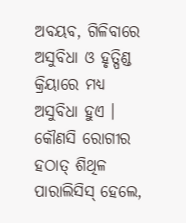ଅବୟବ, ଗିଳିବାରେ ଅସୁବିଧା ଓ ହୃତ୍ପିଣ୍ଡ କ୍ରିୟାରେ ମଧ୍ୟ ଅସୁବିଧା ହୁଏ ।
କୌଣସି ରୋଗୀର ହଠାତ୍ ଶିଥିଳ ପାରାଲିସିସ୍ ହେଲେ,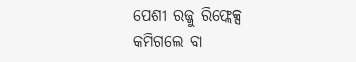ପେଶୀ ରଜ୍ଜୁ ରିଫ୍ଲେକ୍ସ କମିଗଲେ ବା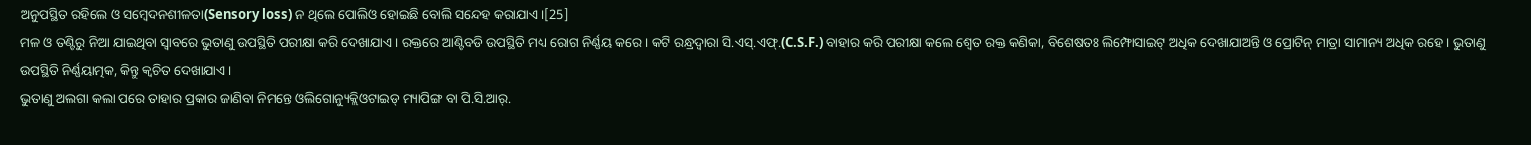ଅନୁପସ୍ଥିତ ରହିଲେ ଓ ସମ୍ବେଦନଶୀଳତା(Sensory loss) ନ ଥିଲେ ପୋଲିଓ ହୋଇଛି ବୋଲି ସନ୍ଦେହ କରାଯାଏ ।[25]
ମଳ ଓ ତଣ୍ଟିରୁ ନିଆ ଯାଇଥିବା ସ୍ୱାବରେ ଭୁତାଣୁ ଉପସ୍ଥିତି ପରୀକ୍ଷା କରି ଦେଖାଯାଏ । ରକ୍ତରେ ଆଣ୍ଟିବଡି ଉପସ୍ଥିତି ମଧ୍ୟ ରୋଗ ନିର୍ଣ୍ଣୟ କରେ । କଟି ରନ୍ଧ୍ରଦ୍ୱାରା ସି.ଏସ୍.ଏଫ୍.(C.S.F.) ବାହାର କରି ପରୀକ୍ଷା କଲେ ଶ୍ୱେତ ରକ୍ତ କଣିକା, ବିଶେଷତଃ ଲିମ୍ଫୋସାଇଟ୍ ଅଧିକ ଦେଖାଯାଅନ୍ତି ଓ ପ୍ରୋଟିନ୍ ମାତ୍ରା ସାମାନ୍ୟ ଅଧିକ ରହେ । ଭୁତାଣୁ ଉପସ୍ଥିତି ନିର୍ଣ୍ଣୟାତ୍ମକ, କିନ୍ତୁ କ୍ୱଚିତ ଦେଖାଯାଏ ।
ଭୁତାଣୁ ଅଲଗା କଲା ପରେ ତାହାର ପ୍ରକାର ଜାଣିବା ନିମନ୍ତେ ଓଲିଗୋନ୍ୟୁକ୍ଲିଓଟାଇଡ୍ ମ୍ୟାପିଙ୍ଗ ବା ପି.ସି.ଆର୍.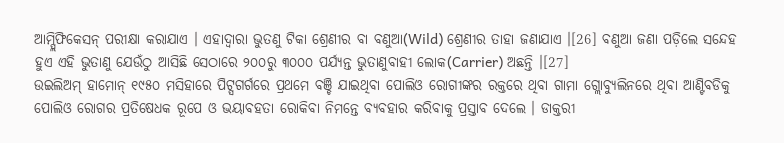ଆମ୍ପ୍ଲିଫିକେସନ୍ ପରୀକ୍ଷା କରାଯାଏ । ଏହାଦ୍ୱାରା ଭୁତଣୁ ଟିକା ଶ୍ରେଣୀର ବା ବଣୁଆ(Wild) ଶ୍ରେଣୀର ତାହା ଜଣାଯାଏ ।[26] ବଣୁଆ ଜଣା ପଡ଼ିଲେ ସନ୍ଦେହ ହୁଏ ଏହି ଭୁତାଣୁ ଯେଉଁଠୁ ଆସିଛି ସେଠାରେ ୨୦୦ରୁ ୩୦୦୦ ପର୍ଯ୍ୟନ୍ତ ଭୁତାଣୁବାହୀ ଲୋକ(Carrier) ଅଛନ୍ତି ।[27]
ଉଇଲିଅମ୍ ହାମୋନ୍ ୧୯୫୦ ମସିହାରେ ପିଟ୍ସଗର୍ଗରେ ପ୍ରଥମେ ବଞ୍ଚି ଯାଇଥିବା ପୋଲିଓ ରୋଗୀଙ୍କର ରକ୍ତରେ ଥିବା ଗାମା ଗ୍ଲୋବ୍ୟୁଲିନରେ ଥିବା ଆଣ୍ଟିବଡିକୁ ପୋଲିଓ ରୋଗର ପ୍ରତିଷେଧକ ରୂପେ ଓ ଭୟାବହତା ରୋକିବା ନିମନ୍ତେ ବ୍ୟବହାର କରିବାକୁ ପ୍ରସ୍ତାବ ଦେଲେ । ଡାକ୍ତରୀ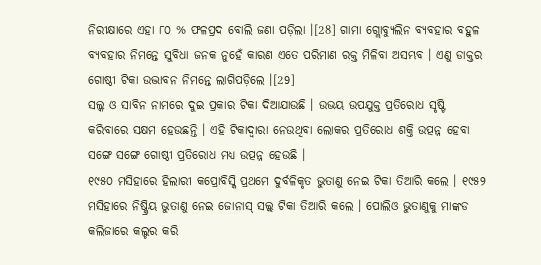ନିରୀକ୍ଷାରେ ଏହା ୮୦ % ଫଳପ୍ରଦ ବୋଲି ଜଣା ପଡ଼ିଲା ।[28] ଗାମା ଗ୍ଲୋବ୍ୟୁଲିନ ବ୍ୟବହାର ବହୁଳ ବ୍ୟବହାର ନିମନ୍ତେ ସୁବିଧା ଜନକ ନୁହେଁ କାରଣ ଏତେ ପରିମାଣ ରକ୍ତ ମିଳିବା ଅସମ୍ଭବ । ଏଣୁ ଡାକ୍ତର ଗୋଷ୍ଠୀ ଟିକା ଉଦ୍ଭାବନ ନିମନ୍ତେ ଲାଗିପଡ଼ିଲେ ।[29]
ସଲ୍କ ଓ ସାବିନ ନାମରେ ଦୁଇ ପ୍ରକାର ଟିକା ଦିଆଯାଉଛି । ଉଭୟ ଉପଯୁକ୍ତ ପ୍ରତିରୋଧ ସୃଷ୍ଟି କରିବାରେ ସକ୍ଷମ ହେଉଛନ୍ତି । ଏହି ଟିକାଦ୍ୱାରା ନେଉଥିବା ଲୋକର ପ୍ରତିରୋଧ ଶକ୍ତି ଉତ୍ପନ୍ନ ହେବା ସଙ୍ଗେ ସଙ୍ଗେ ଗୋଷ୍ଠୀ ପ୍ରତିରୋଧ ମଧ୍ୟ ଉତ୍ପନ୍ନ ହେଉଛି ।
୧୯୫୦ ମସିହାରେ ହିଲାରୀ କପ୍ରୋବିସ୍କି ପ୍ରଥମେ ଦୁର୍ବଳିକୃତ ଭୁତାଣୁ ନେଇ ଟିକା ତିଆରି କଲେ । ୧୯୫୨ ମସିହାରେ ନିଷ୍କ୍ରିୟ ଭୁତାଣୁ ନେଇ ଜୋନାସ୍ ସଲ୍କ୍ ଟିକା ତିଆରି କଲେ । ପୋଲିଓ ଭୁତାଣୁକୁ ମାଙ୍କଡ କଲିଜାରେ କଲ୍ଚର କରି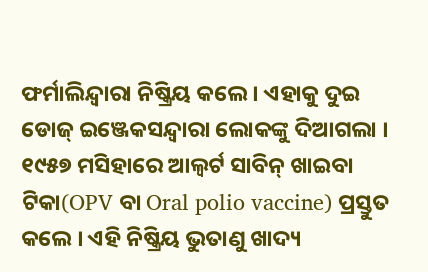ଫର୍ମାଲିନ୍ଦ୍ୱାରା ନିଷ୍କ୍ରିୟ କଲେ । ଏହାକୁ ଦୁଇ ଡୋଜ୍ ଇଞ୍ଜେକସନ୍ଦ୍ୱାରା ଲୋକଙ୍କୁ ଦିଆଗଲା ।
୧୯୫୭ ମସିହାରେ ଆଲ୍ବର୍ଟ ସାବିନ୍ ଖାଇବା ଟିକା(OPV ବା Oral polio vaccine) ପ୍ରସ୍ତୁତ କଲେ । ଏହି ନିଷ୍କ୍ରିୟ ଭୁତାଣୁ ଖାଦ୍ୟ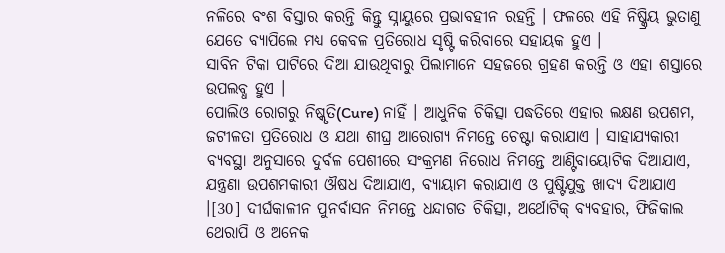ନଳିରେ ବଂଶ ବିସ୍ତାର କରନ୍ତି କିନ୍ତୁ ସ୍ନାୟୁରେ ପ୍ରଭାବହୀନ ରହନ୍ତି । ଫଳରେ ଏହି ନିଷ୍କ୍ରିୟ ଭୁତାଣୁ ଯେତେ ବ୍ୟାପିଲେ ମଧ୍ୟ କେବଳ ପ୍ରତିରୋଧ ସୃଷ୍ଟି କରିବାରେ ସହାୟକ ହୁଏ ।
ସାବିନ ଟିକା ପାଟିରେ ଦିଆ ଯାଉଥିବାରୁ ପିଲାମାନେ ସହଜରେ ଗ୍ରହଣ କରନ୍ତି ଓ ଏହା ଶସ୍ତାରେ ଉପଲବ୍ଧ ହୁଏ ।
ପୋଲିଓ ରୋଗରୁ ନିଷ୍କୃତି(Cure) ନାହିଁ । ଆଧୁନିକ ଚିକିତ୍ସା ପଦ୍ଧତିରେ ଏହାର ଲକ୍ଷଣ ଉପଶମ, ଜଟୀଳତା ପ୍ରତିରୋଧ ଓ ଯଥା ଶୀଘ୍ର ଆରୋଗ୍ୟ ନିମନ୍ତେ ଚେଷ୍ଟା କରାଯାଏ । ସାହାଯ୍ୟକାରୀ ବ୍ୟବସ୍ଥା ଅନୁସାରେ ଦୁର୍ବଳ ପେଶୀରେ ସଂକ୍ରମଣ ନିରୋଧ ନିମନ୍ତେ ଆଣ୍ଟିବାୟୋଟିକ ଦିଆଯାଏ, ଯନ୍ତ୍ରଣା ଉପଶମକାରୀ ଔଷଧ ଦିଆଯାଏ, ବ୍ୟାୟାମ କରାଯାଏ ଓ ପୁଷ୍ଟିଯୁକ୍ତ ଖାଦ୍ୟ ଦିଆଯାଏ ।[30] ଦୀର୍ଘକାଳୀନ ପୁନର୍ବାସନ ନିମନ୍ତେ ଧନ୍ଦାଗତ ଚିକିତ୍ସା, ଅର୍ଥୋଟିକ୍ ବ୍ୟବହାର, ଫିଜିକାଲ ଥେରାପି ଓ ଅନେକ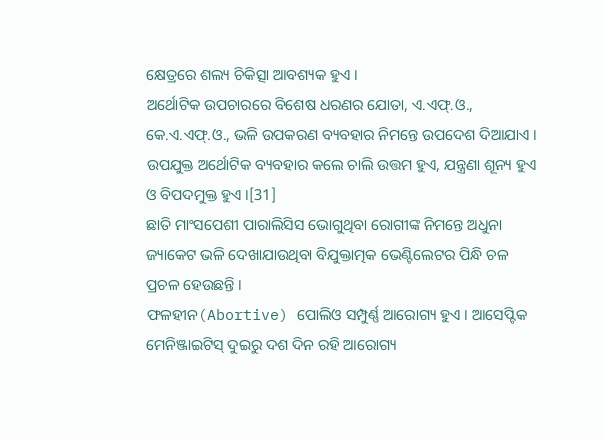କ୍ଷେତ୍ରରେ ଶଲ୍ୟ ଚିକିତ୍ସା ଆବଶ୍ୟକ ହୁଏ ।
ଅର୍ଥୋଟିକ ଉପଚାରରେ ବିଶେଷ ଧରଣର ଯୋତା, ଏ.ଏଫ୍.ଓ., କେ.ଏ.ଏଫ୍.ଓ., ଭଳି ଉପକରଣ ବ୍ୟବହାର ନିମନ୍ତେ ଉପଦେଶ ଦିଆଯାଏ । ଉପଯୁକ୍ତ ଅର୍ଥୋଟିକ ବ୍ୟବହାର କଲେ ଚାଲି ଉତ୍ତମ ହୁଏ, ଯନ୍ତ୍ରଣା ଶୂନ୍ୟ ହୁଏ ଓ ବିପଦମୁକ୍ତ ହୁଏ ।[31]
ଛାତି ମାଂସପେଶୀ ପାରାଲିସିସ ଭୋଗୁଥିବା ରୋଗୀଙ୍କ ନିମନ୍ତେ ଅଧୁନା ଜ୍ୟାକେଟ ଭଳି ଦେଖାଯାଉଥିବା ବିଯୁକ୍ତାତ୍ମକ ଭେଣ୍ଟିଲେଟର ପିନ୍ଧି ଚଳ ପ୍ରଚଳ ହେଉଛନ୍ତି ।
ଫଳହୀନ(Abortive) ପୋଲିଓ ସମ୍ପୁର୍ଣ୍ଣ ଆରୋଗ୍ୟ ହୁଏ । ଆସେପ୍ଟିକ ମେନିଞ୍ଜାଇଟିସ୍ ଦୁଇରୁ ଦଶ ଦିନ ରହି ଆରୋଗ୍ୟ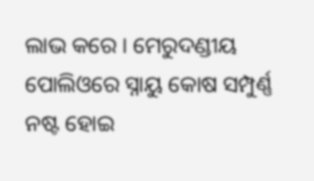ଲାଭ କରେ । ମେରୁଦଣ୍ଡୀୟ ପୋଲିଓରେ ସ୍ନାୟୁ କୋଷ ସମ୍ପୁର୍ଣ୍ଣ ନଷ୍ଟ ହୋଇ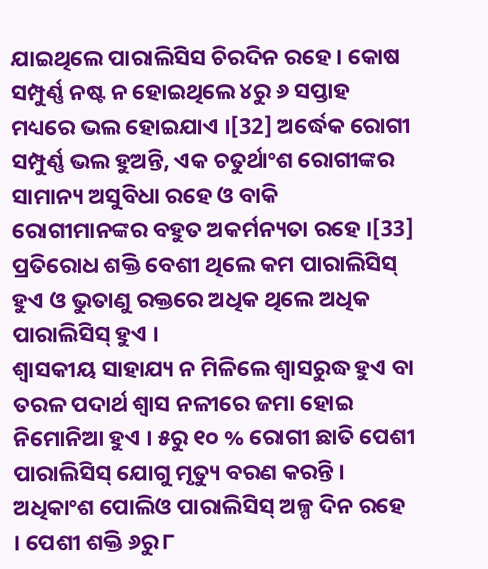ଯାଇଥିଲେ ପାରାଲିସିସ ଚିରଦିନ ରହେ । କୋଷ ସମ୍ପୁର୍ଣ୍ଣ ନଷ୍ଟ ନ ହୋଇଥିଲେ ୪ରୁ ୬ ସପ୍ତାହ ମଧ୍ୟରେ ଭଲ ହୋଇଯାଏ ।[32] ଅର୍ଦ୍ଧେକ ରୋଗୀ ସମ୍ପୁର୍ଣ୍ଣ ଭଲ ହୁଅନ୍ତି, ଏକ ଚତୁର୍ଥାଂଶ ରୋଗୀଙ୍କର ସାମାନ୍ୟ ଅସୁବିଧା ରହେ ଓ ବାକି ରୋଗୀମାନଙ୍କର ବହୁତ ଅକର୍ମନ୍ୟତା ରହେ ।[33] ପ୍ରତିରୋଧ ଶକ୍ତି ବେଶୀ ଥିଲେ କମ ପାରାଲିସିସ୍ ହୁଏ ଓ ଭୁତାଣୁ ରକ୍ତରେ ଅଧିକ ଥିଲେ ଅଧିକ ପାରାଲିସିସ୍ ହୁଏ ।
ଶ୍ୱାସକୀୟ ସାହାଯ୍ୟ ନ ମିଳିଲେ ଶ୍ୱାସରୁଦ୍ଧ ହୁଏ ବା ତରଳ ପଦାର୍ଥ ଶ୍ୱାସ ନଳୀରେ ଜମା ହୋଇ ନିମୋନିଆ ହୁଏ । ୫ରୁ ୧୦ % ରୋଗୀ ଛାତି ପେଶୀ ପାରାଲିସିସ୍ ଯୋଗୁ ମୃତ୍ୟୁ ବରଣ କରନ୍ତି ।
ଅଧିକାଂଶ ପୋଲିଓ ପାରାଲିସିସ୍ ଅଳ୍ପ ଦିନ ରହେ । ପେଶୀ ଶକ୍ତି ୬ରୁ ୮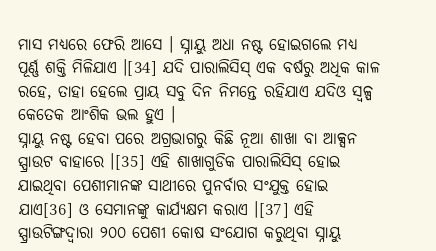ମାସ ମଧ୍ୟରେ ଫେରି ଆସେ । ସ୍ନାୟୁ ଅଧା ନଷ୍ଟ ହୋଇଗଲେ ମଧ୍ୟ ପୂର୍ଣ୍ଣ ଶକ୍ତି ମିଳିଯାଏ ।[34] ଯଦି ପାରାଲିସିସ୍ ଏକ ବର୍ଷରୁ ଅଧିକ କାଳ ରହେ, ତାହା ହେଲେ ପ୍ରାୟ ସବୁ ଦିନ ନିମନ୍ତେ ରହିଯାଏ ଯଦିଓ ସ୍ୱଳ୍ପ କେତେକ ଆଂଶିକ ଭଲ ହୁଏ ।
ସ୍ନାୟୁ ନଷ୍ଟ ହେବା ପରେ ଅଗ୍ରଭାଗରୁ କିଛି ନୂଆ ଶାଖା ବା ଆକ୍ସନ ସ୍ପ୍ରାଉଟ ବାହାରେ ।[35] ଏହି ଶାଖାଗୁଡିକ ପାରାଲିସିସ୍ ହୋଇ ଯାଇଥିବା ପେଶୀମାନଙ୍କ ସାଥୀରେ ପୁନର୍ବାର ସଂଯୁକ୍ତ ହୋଇ ଯାଏ[36] ଓ ସେମାନଙ୍କୁ କାର୍ଯ୍ୟକ୍ଷମ କରାଏ ।[37] ଏହି ସ୍ପ୍ରାଉଟିଙ୍ଗଦ୍ୱାରା ୨୦୦ ପେଶୀ କୋଷ ସଂଯୋଗ କରୁଥିବା ସ୍ନାୟୁ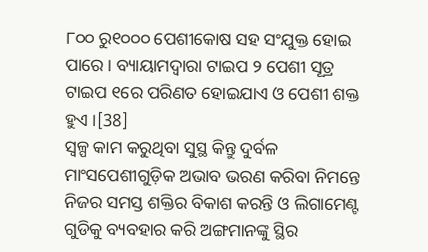୮୦୦ ରୁ୧୦୦୦ ପେଶୀକୋଷ ସହ ସଂଯୁକ୍ତ ହୋଇ ପାରେ । ବ୍ୟାୟାମଦ୍ୱାରା ଟାଇପ ୨ ପେଶୀ ସୂତ୍ର ଟାଇପ ୧ରେ ପରିଣତ ହୋଇଯାଏ ଓ ପେଶୀ ଶକ୍ତ ହୁଏ ।[38]
ସ୍ୱଳ୍ପ କାମ କରୁଥିବା ସୁସ୍ଥ କିନ୍ତୁ ଦୁର୍ବଳ ମାଂସପେଶୀଗୁଡ଼ିକ ଅଭାବ ଭରଣ କରିବା ନିମନ୍ତେ ନିଜର ସମସ୍ତ ଶକ୍ତିର ବିକାଶ କରନ୍ତି ଓ ଲିଗାମେଣ୍ଟ ଗୁଡିକୁ ବ୍ୟବହାର କରି ଅଙ୍ଗମାନଙ୍କୁ ସ୍ଥିର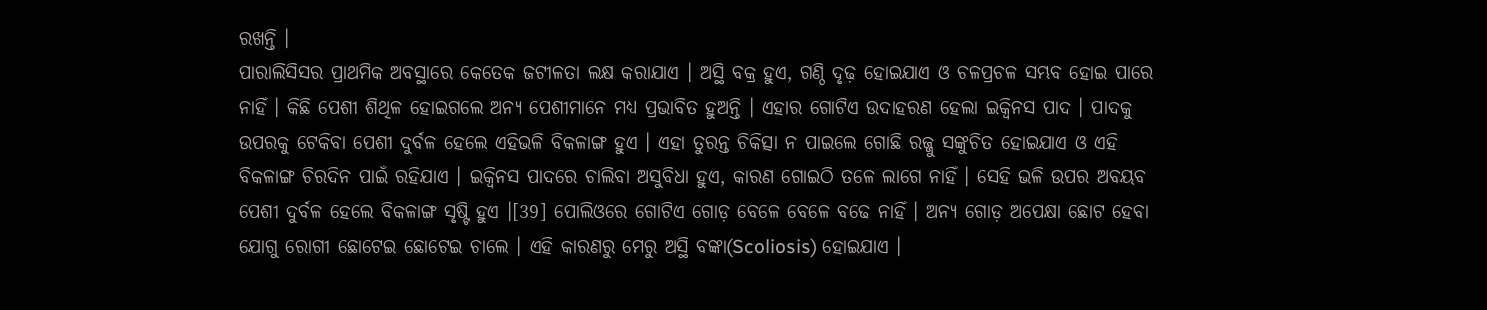ରଖନ୍ତି ।
ପାରାଲିସିସର ପ୍ରାଥମିକ ଅବସ୍ଥାରେ କେତେକ ଜଟୀଳତା ଲକ୍ଷ କରାଯାଏ । ଅସ୍ଥି ବକ୍ର ହୁଏ, ଗଣ୍ଠି ଦୃଢ଼ ହୋଇଯାଏ ଓ ଚଳପ୍ରଚଳ ସମ୍ଭବ ହୋଇ ପାରେ ନାହିଁ । କିଛି ପେଶୀ ଶିଥିଳ ହୋଇଗଲେ ଅନ୍ୟ ପେଶୀମାନେ ମଧ୍ୟ ପ୍ରଭାବିତ ହୁଅନ୍ତି । ଏହାର ଗୋଟିଏ ଉଦାହରଣ ହେଲା ଇକ୍ୱିନସ ପାଦ । ପାଦକୁ ଉପରକୁ ଟେକିବା ପେଶୀ ଦୁର୍ବଳ ହେଲେ ଏହିଭଳି ବିକଳାଙ୍ଗ ହୁଏ । ଏହା ତୁରନ୍ତ ଚିକିତ୍ସା ନ ପାଇଲେ ଗୋଛି ରଜ୍ଜୁ ସଙ୍କୁଚିତ ହୋଇଯାଏ ଓ ଏହି ବିକଳାଙ୍ଗ ଚିରଦିନ ପାଇଁ ରହିଯାଏ । ଇକ୍ୱିନସ ପାଦରେ ଚାଲିବା ଅସୁବିଧା ହୁଏ, କାରଣ ଗୋଇଠି ତଳେ ଲାଗେ ନାହିଁ । ସେହି ଭଳି ଉପର ଅବୟବ ପେଶୀ ଦୁର୍ବଳ ହେଲେ ବିକଳାଙ୍ଗ ସୃଷ୍ଟି ହୁଏ ।[39] ପୋଲିଓରେ ଗୋଟିଏ ଗୋଡ଼ ବେଳେ ବେଳେ ବଢେ ନାହିଁ । ଅନ୍ୟ ଗୋଡ଼ ଅପେକ୍ଷା ଛୋଟ ହେବା ଯୋଗୁ ରୋଗୀ ଛୋଟେଇ ଛୋଟେଇ ଚାଲେ । ଏହି କାରଣରୁ ମେରୁ ଅସ୍ଥି ବଙ୍କା(Scoliosis) ହୋଇଯାଏ ।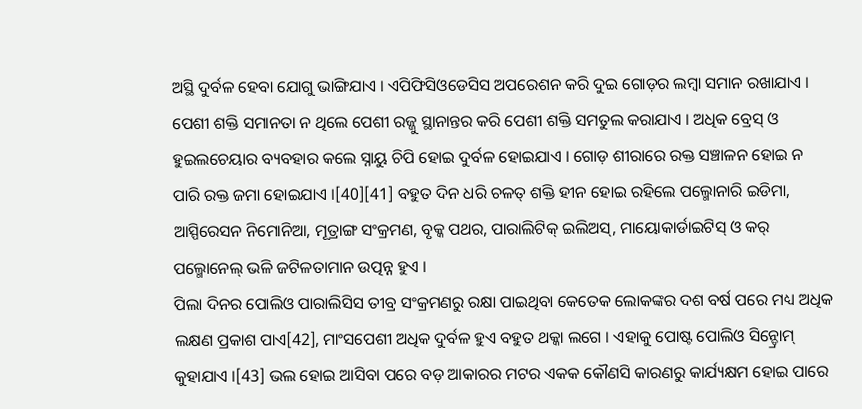ଅସ୍ଥି ଦୁର୍ବଳ ହେବା ଯୋଗୁ ଭାଙ୍ଗିଯାଏ । ଏପିଫିସିଓଡେସିସ ଅପରେଶନ କରି ଦୁଇ ଗୋଡ଼ର ଲମ୍ବା ସମାନ ରଖାଯାଏ । ପେଶୀ ଶକ୍ତି ସମାନତା ନ ଥିଲେ ପେଶୀ ରଜ୍ଜୁ ସ୍ଥାନାନ୍ତର କରି ପେଶୀ ଶକ୍ତି ସମତୁଲ କରାଯାଏ । ଅଧିକ ବ୍ରେସ୍ ଓ ହୁଇଲଚେୟାର ବ୍ୟବହାର କଲେ ସ୍ନାୟୁ ଚିପି ହୋଇ ଦୁର୍ବଳ ହୋଇଯାଏ । ଗୋଡ଼ ଶୀରାରେ ରକ୍ତ ସଞ୍ଚାଳନ ହୋଇ ନ ପାରି ରକ୍ତ ଜମା ହୋଇଯାଏ ।[40][41] ବହୁତ ଦିନ ଧରି ଚଳତ୍ ଶକ୍ତି ହୀନ ହୋଇ ରହିଲେ ପଲ୍ମୋନାରି ଇଡିମା, ଆସ୍ପିରେସନ ନିମୋନିଆ, ମୂତ୍ରାଙ୍ଗ ସଂକ୍ରମଣ, ବୃକ୍କ ପଥର, ପାରାଲିଟିକ୍ ଇଲିଅସ୍, ମାୟୋକାର୍ଡାଇଟିସ୍ ଓ କର୍ ପଲ୍ମୋନେଲ୍ ଭଳି ଜଟିଳତାମାନ ଉତ୍ପନ୍ନ ହୁଏ ।
ପିଲା ଦିନର ପୋଲିଓ ପାରାଲିସିସ ତୀବ୍ର ସଂକ୍ରମଣରୁ ରକ୍ଷା ପାଇଥିବା କେତେକ ଲୋକଙ୍କର ଦଶ ବର୍ଷ ପରେ ମଧ୍ୟ ଅଧିକ ଲକ୍ଷଣ ପ୍ରକାଶ ପାଏ[42], ମାଂସପେଶୀ ଅଧିକ ଦୁର୍ବଳ ହୁଏ ବହୁତ ଥକ୍କା ଲଗେ । ଏହାକୁ ପୋଷ୍ଟ ପୋଲିଓ ସିନ୍ଡ୍ରୋମ୍ କୁହାଯାଏ ।[43] ଭଲ ହୋଇ ଆସିବା ପରେ ବଡ଼ ଆକାରର ମଟର ଏକକ କୌଣସି କାରଣରୁ କାର୍ଯ୍ୟକ୍ଷମ ହୋଇ ପାରେ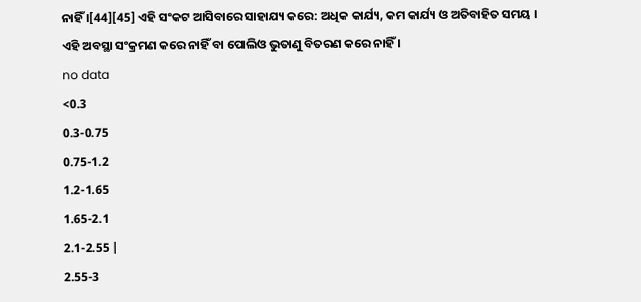ନାହିଁ ।[44][45] ଏହି ସଂକଟ ଆସିବାରେ ସାହାଯ୍ୟ କରେ: ଅଧିକ କାର୍ଯ୍ୟ, କମ କାର୍ଯ୍ୟ ଓ ଅତିବାହିତ ସମୟ । ଏହି ଅବସ୍ଥା ସଂକ୍ରମଣ କରେ ନାହିଁ ବା ପୋଲିଓ ଭୁତାଣୁ ବିତରଣ କରେ ନାହିଁ ।
no data
<0.3
0.3-0.75
0.75-1.2
1.2-1.65
1.65-2.1
2.1-2.55 |
2.55-3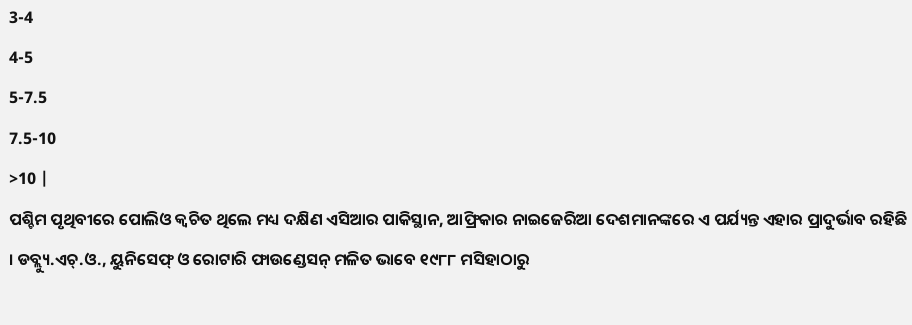3-4
4-5
5-7.5
7.5-10
>10 |
ପଶ୍ଚିମ ପୃଥିବୀରେ ପୋଲିଓ କ୍ୱଚିତ ଥିଲେ ମଧ୍ୟ ଦକ୍ଷିଣ ଏସିଆର ପାକିସ୍ଥାନ, ଆଫ୍ରିକାର ନାଇଜେରିଆ ଦେଶମାନଙ୍କରେ ଏ ପର୍ଯ୍ୟନ୍ତ ଏହାର ପ୍ରାଦୁର୍ଭାବ ରହିଛି । ଡବ୍ଲ୍ୟୁ.ଏଚ୍.ଓ., ୟୁନିସେଫ୍ ଓ ରୋଟାରି ଫାଉଣ୍ଡେସନ୍ ମଳିତ ଭାବେ ୧୯୮୮ ମସିହାଠାରୁ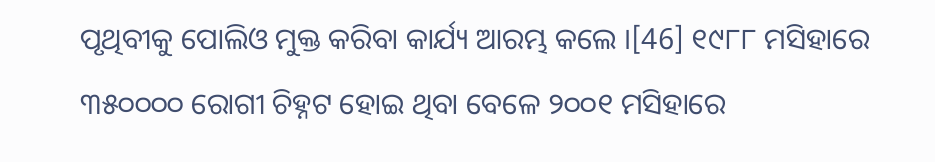ପୃଥିବୀକୁ ପୋଲିଓ ମୁକ୍ତ କରିବା କାର୍ଯ୍ୟ ଆରମ୍ଭ କଲେ ।[46] ୧୯୮୮ ମସିହାରେ ୩୫୦୦୦୦ ରୋଗୀ ଚିହ୍ନଟ ହୋଇ ଥିବା ବେଳେ ୨୦୦୧ ମସିହାରେ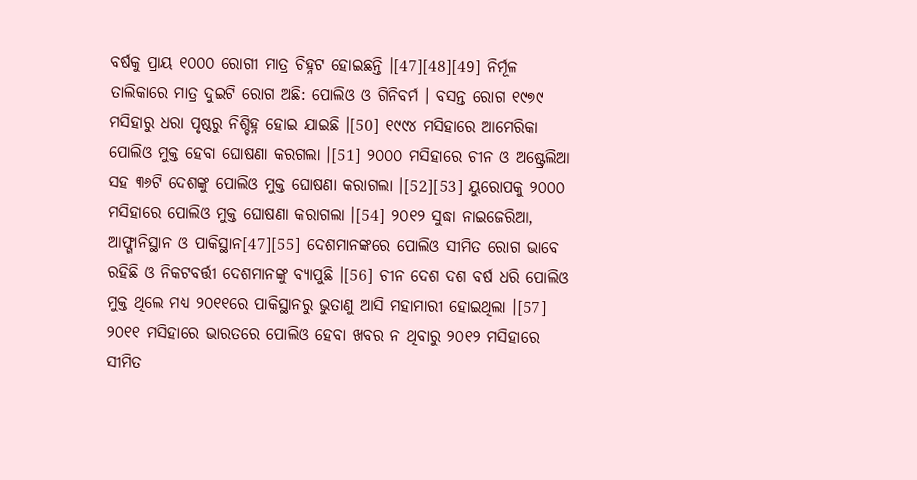ବର୍ଷକୁ ପ୍ରାୟ ୧୦୦୦ ରୋଗୀ ମାତ୍ର ଚିହ୍ନଟ ହୋଇଛନ୍ତି ।[47][48][49] ନିର୍ମୂଳ ତାଲିକାରେ ମାତ୍ର ଦୁଇଟି ରୋଗ ଅଛି: ପୋଲିଓ ଓ ଗିନିବର୍ମ । ବସନ୍ତ ରୋଗ ୧୯୭୯ ମସିହାରୁ ଧରା ପୃଷ୍ଠରୁ ନିଶ୍ଚିହ୍ନ ହୋଇ ଯାଇଛି ।[50] ୧୯୯୪ ମସିହାରେ ଆମେରିକା ପୋଲିଓ ମୁକ୍ତ ହେବା ଘୋଷଣା କରଗଲା ।[51] ୨୦୦୦ ମସିହାରେ ଚୀନ ଓ ଅଷ୍ଟ୍ରେଲିଆ ସହ ୩୬ଟି ଦେଶଙ୍କୁ ପୋଲିଓ ମୁକ୍ତ ଘୋଷଣା କରାଗଲା ।[52][53] ୟୁରୋପକୁ ୨୦୦୦ ମସିହାରେ ପୋଲିଓ ମୁକ୍ତ ଘୋଷଣା କରାଗଲା ।[54] ୨୦୧୨ ସୁଦ୍ଧା ନାଇଜେରିଆ, ଆଫ୍ଗାନିସ୍ଥାନ ଓ ପାକିସ୍ଥାନ[47][55] ଦେଶମାନଙ୍କରେ ପୋଲିଓ ସୀମିତ ରୋଗ ଭାବେ ରହିଛି ଓ ନିକଟବର୍ତ୍ତୀ ଦେଶମାନଙ୍କୁ ବ୍ୟାପୁଛି ।[56] ଚୀନ ଦେଶ ଦଶ ବର୍ଷ ଧରି ପୋଲିଓ ମୁକ୍ତ ଥିଲେ ମଧ୍ୟ ୨୦୧୧ରେ ପାକିସ୍ଥାନରୁ ଭୁତାଣୁ ଆସି ମହାମାରୀ ହୋଇଥିଲା ।[57] ୨୦୧୧ ମସିହାରେ ଭାରତରେ ପୋଲିଓ ହେବା ଖବର ନ ଥିବାରୁ ୨୦୧୨ ମସିହାରେ ସୀମିତ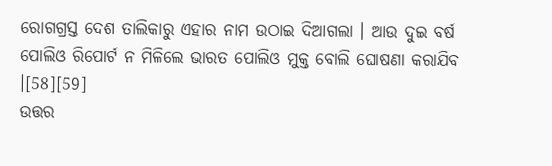ରୋଗଗ୍ରସ୍ତ ଦେଶ ତାଲିକାରୁ ଏହାର ନାମ ଉଠାଇ ଦିଆଗଲା । ଆଉ ଦୁଇ ବର୍ଷ ପୋଲିଓ ରିପୋର୍ଟ ନ ମିଳିଲେ ଭାରତ ପୋଲିଓ ମୁକ୍ତ ବୋଲି ଘୋଷଣା କରାଯିବ ।[58][59]
ଉତ୍ତର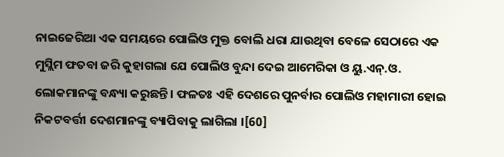ନାଇଜେରିଆ ଏକ ସମୟରେ ପୋଲିଓ ମୁକ୍ତ ବୋଲି ଧରା ଯାଉଥିବା ବେଳେ ସେଠାରେ ଏକ ମୁସ୍ଲିମ ଫତବା ଜରି କୁହାଗଲା ଯେ ପୋଲିଓ ବୁନ୍ଦା ଦେଇ ଆମେରିକା ଓ ୟୁ.ଏନ୍.ଓ. ଲୋକମାନଙ୍କୁ ବନ୍ଧ୍ୟା କରୁଛନ୍ତି । ଫଳତଃ ଏହି ଦେଶରେ ପୁନର୍ବାର ପୋଲିଓ ମହାମାରୀ ହୋଇ ନିକଟବର୍ତ୍ତୀ ଦେଶମାନଙ୍କୁ ବ୍ୟାପିବାକୁ ଲାଗିଲା ।[60]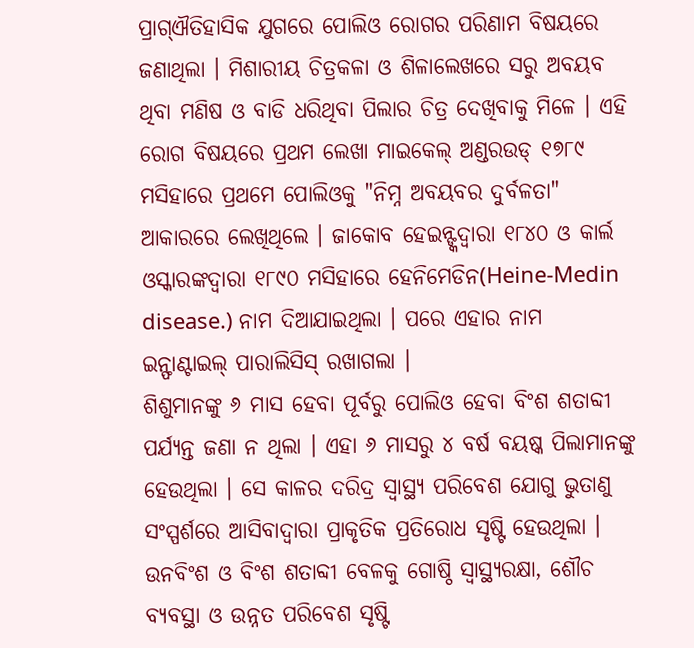ପ୍ରାଗ୍ଐତିହାସିକ ଯୁଗରେ ପୋଲିଓ ରୋଗର ପରିଣାମ ବିଷୟରେ ଜଣାଥିଲା । ମିଶାରୀୟ ଚିତ୍ରକଳା ଓ ଶିଳାଲେଖରେ ସରୁ ଅବୟବ ଥିବା ମଣିଷ ଓ ବାଡି ଧରିଥିବା ପିଲାର ଚିତ୍ର ଦେଖିବାକୁ ମିଳେ । ଏହି ରୋଗ ବିଷୟରେ ପ୍ରଥମ ଲେଖା ମାଇକେଲ୍ ଅଣ୍ଡରଉଡ୍ ୧୭୮୯ ମସିହାରେ ପ୍ରଥମେ ପୋଲିଓକୁ "ନିମ୍ନ ଅବୟବର ଦୁର୍ବଳତା" ଆକାରରେ ଲେଖିଥିଲେ । ଜାକୋବ ହେଇନ୍ଙ୍କଦ୍ୱାରା ୧୮୪୦ ଓ କାର୍ଲ ଓସ୍କାରଙ୍କଦ୍ୱାରା ୧୮୯୦ ମସିହାରେ ହେନିମେଡିନ(Heine-Medin disease.) ନାମ ଦିଆଯାଇଥିଲା । ପରେ ଏହାର ନାମ ଇନ୍ଫାଣ୍ଟାଇଲ୍ ପାରାଲିସିସ୍ ରଖାଗଲା ।
ଶିଶୁମାନଙ୍କୁ ୬ ମାସ ହେବା ପୂର୍ବରୁ ପୋଲିଓ ହେବା ବିଂଶ ଶତାବ୍ଦୀ ପର୍ଯ୍ୟନ୍ତ ଜଣା ନ ଥିଲା । ଏହା ୬ ମାସରୁ ୪ ବର୍ଷ ବୟଷ୍କ ପିଲାମାନଙ୍କୁ ହେଉଥିଲା । ସେ କାଳର ଦରିଦ୍ର ସ୍ୱାସ୍ଥ୍ୟ ପରିବେଶ ଯୋଗୁ ଭୁତାଣୁ ସଂସ୍ପର୍ଶରେ ଆସିବାଦ୍ୱାରା ପ୍ରାକୃତିକ ପ୍ରତିରୋଧ ସୃଷ୍ଟି ହେଉଥିଲା । ଉନବିଂଶ ଓ ବିଂଶ ଶତାବ୍ଦୀ ବେଳକୁ ଗୋଷ୍ଠି ସ୍ୱାସ୍ଥ୍ୟରକ୍ଷା, ଶୌଚ ବ୍ୟବସ୍ଥା ଓ ଉନ୍ନତ ପରିବେଶ ସୃଷ୍ଟି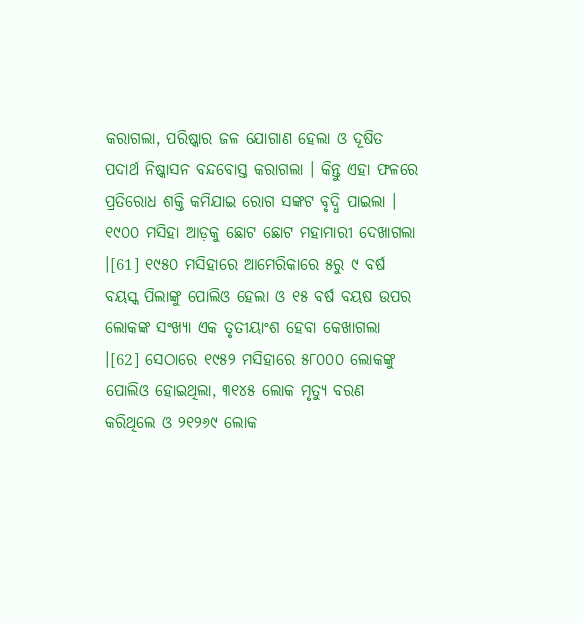କରାଗଲା, ପରିଷ୍କାର ଜଳ ଯୋଗାଣ ହେଲା ଓ ଦୂଷିତ ପଦାର୍ଥ ନିଷ୍କାସନ ବନ୍ଦବୋସ୍ତ କରାଗଲା । କିନ୍ତୁ ଏହା ଫଳରେ ପ୍ରତିରୋଧ ଶକ୍ତି କମିଯାଇ ରୋଗ ସଙ୍କଟ ବୃଦ୍ଧି ପାଇଲା ।
୧୯୦୦ ମସିହା ଆଡ଼କୁ ଛୋଟ ଛୋଟ ମହାମାରୀ ଦେଖାଗଲା ।[61] ୧୯୫୦ ମସିହାରେ ଆମେରିକାରେ ୫ରୁ ୯ ବର୍ଷ ବୟସ୍କ ପିଲାଙ୍କୁ ପୋଲିଓ ହେଲା ଓ ୧୫ ବର୍ଷ ବୟଷ ଉପର ଲୋକଙ୍କ ସଂଖ୍ୟା ଏକ ତୃତୀୟାଂଶ ହେବା କେଖାଗଲା ।[62] ସେଠାରେ ୧୯୫୨ ମସିହାରେ ୫୮୦୦୦ ଲୋକଙ୍କୁ ପୋଲିଓ ହୋଇଥିଲା, ୩୧୪୫ ଲୋକ ମୃତ୍ୟୁ ବରଣ କରିଥିଲେ ଓ ୨୧୨୬୯ ଲୋକ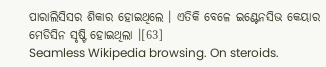ପାରାଲିସିସର ଶିକାର ହୋଇଥିଲେ । ଏତିକି ବେଳେ ଇଣ୍ଟେନସିଭ କେୟାର ମେଡିସିନ ସୃଷ୍ଟି ହୋଇଥିଲା ।[63]
Seamless Wikipedia browsing. On steroids.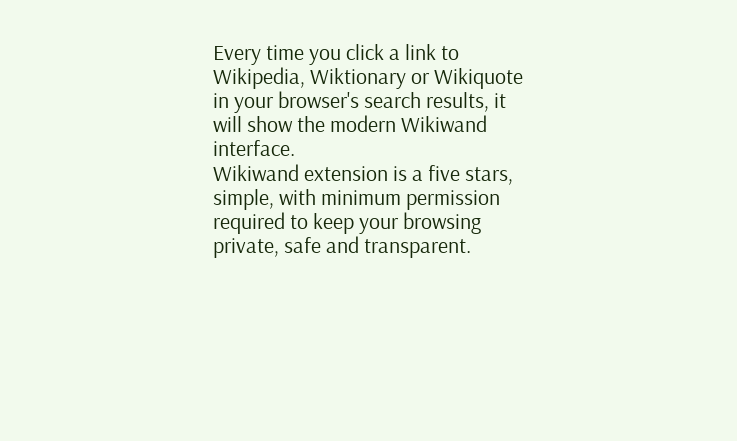Every time you click a link to Wikipedia, Wiktionary or Wikiquote in your browser's search results, it will show the modern Wikiwand interface.
Wikiwand extension is a five stars, simple, with minimum permission required to keep your browsing private, safe and transparent.